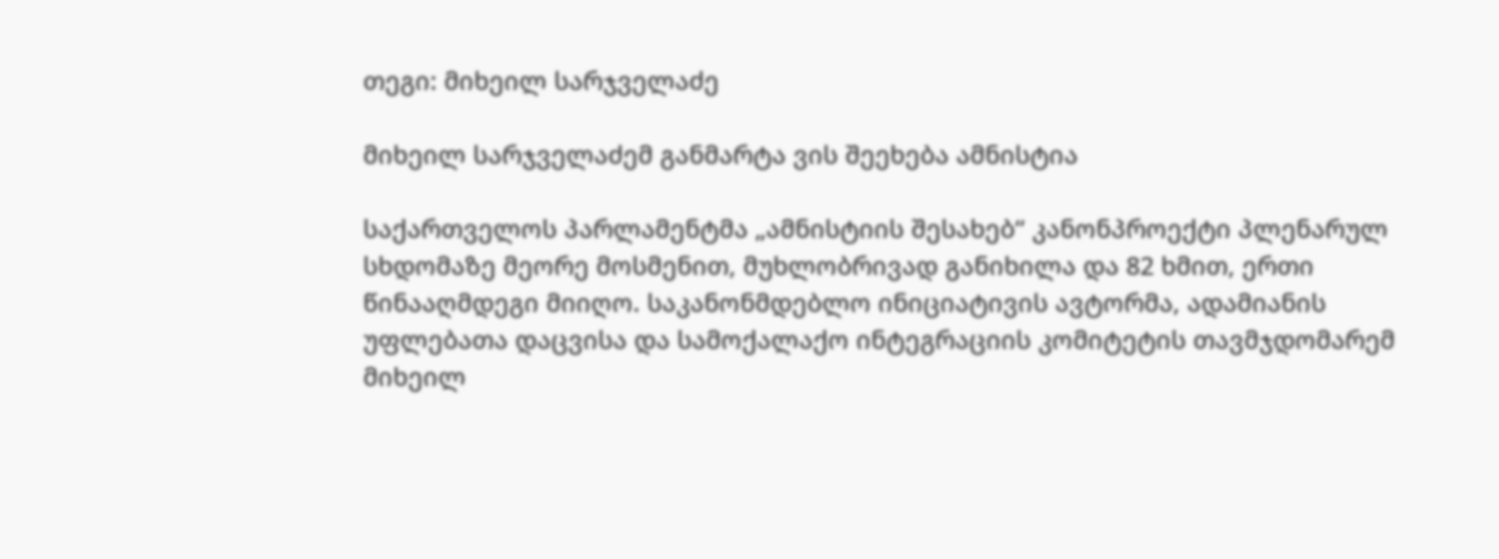თეგი: მიხეილ სარჯველაძე

მიხეილ სარჯველაძემ განმარტა ვის შეეხება ამნისტია

საქართველოს პარლამენტმა „ამნისტიის შესახებ“ კანონპროექტი პლენარულ სხდომაზე მეორე მოსმენით, მუხლობრივად განიხილა და 82 ხმით, ერთი წინააღმდეგი მიიღო. საკანონმდებლო ინიციატივის ავტორმა, ადამიანის უფლებათა დაცვისა და სამოქალაქო ინტეგრაციის კომიტეტის თავმჯდომარემ მიხეილ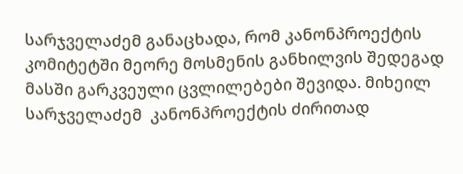სარჯველაძემ განაცხადა, რომ კანონპროექტის კომიტეტში მეორე მოსმენის განხილვის შედეგად მასში გარკვეული ცვლილებები შევიდა. მიხეილ სარჯველაძემ  კანონპროექტის ძირითად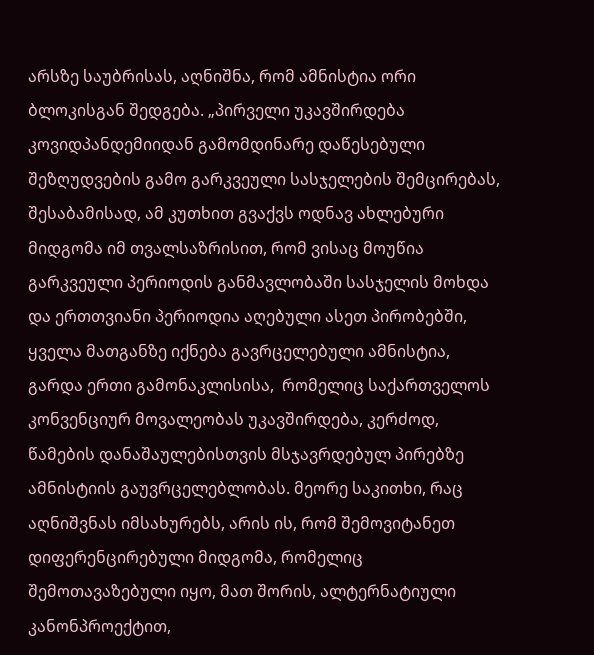არსზე საუბრისას, აღნიშნა, რომ ამნისტია ორი ბლოკისგან შედგება. „პირველი უკავშირდება კოვიდპანდემიიდან გამომდინარე დაწესებული შეზღუდვების გამო გარკვეული სასჯელების შემცირებას, შესაბამისად, ამ კუთხით გვაქვს ოდნავ ახლებური მიდგომა იმ თვალსაზრისით, რომ ვისაც მოუწია გარკვეული პერიოდის განმავლობაში სასჯელის მოხდა და ერთთვიანი პერიოდია აღებული ასეთ პირობებში,  ყველა მათგანზე იქნება გავრცელებული ამნისტია, გარდა ერთი გამონაკლისისა,  რომელიც საქართველოს კონვენციურ მოვალეობას უკავშირდება, კერძოდ, წამების დანაშაულებისთვის მსჯავრდებულ პირებზე ამნისტიის გაუვრცელებლობას. მეორე საკითხი, რაც აღნიშვნას იმსახურებს, არის ის, რომ შემოვიტანეთ დიფერენცირებული მიდგომა, რომელიც შემოთავაზებული იყო, მათ შორის, ალტერნატიული კანონპროექტით,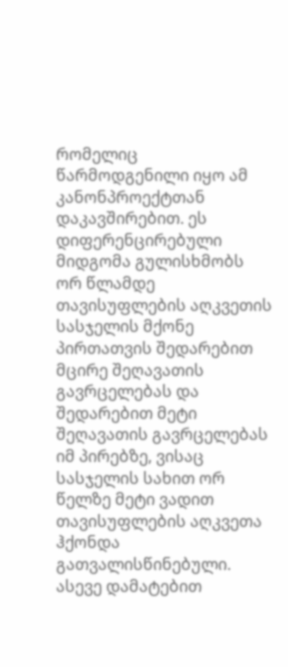რომელიც წარმოდგენილი იყო ამ კანონპროექტთან დაკავშირებით. ეს დიფერენცირებული მიდგომა გულისხმობს ორ წლამდე თავისუფლების აღკვეთის სასჯელის მქონე პირთათვის შედარებით მცირე შეღავათის გავრცელებას და შედარებით მეტი შეღავათის გავრცელებას იმ პირებზე, ვისაც სასჯელის სახით ორ წელზე მეტი ვადით თავისუფლების აღკვეთა ჰქონდა გათვალისწინებული. ასევე დამატებით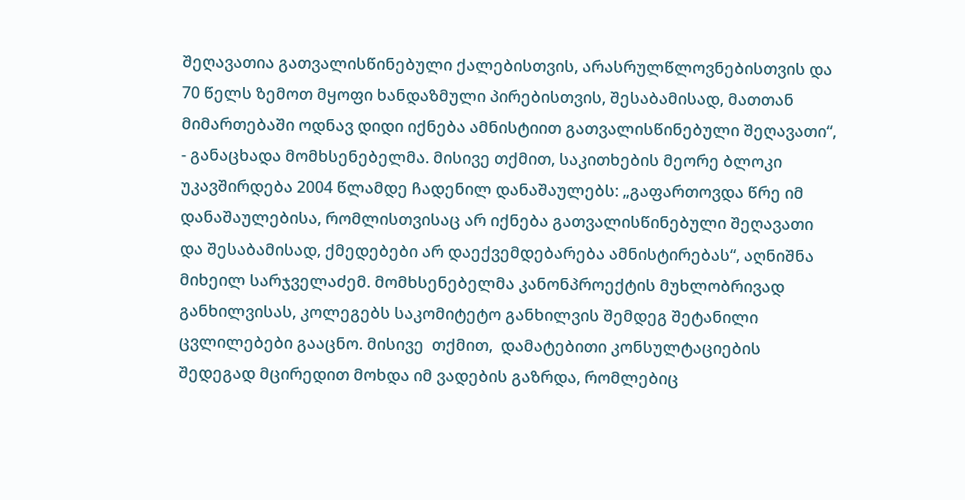შეღავათია გათვალისწინებული ქალებისთვის, არასრულწლოვნებისთვის და 70 წელს ზემოთ მყოფი ხანდაზმული პირებისთვის, შესაბამისად, მათთან მიმართებაში ოდნავ დიდი იქნება ამნისტიით გათვალისწინებული შეღავათი“, - განაცხადა მომხსენებელმა. მისივე თქმით, საკითხების მეორე ბლოკი უკავშირდება 2004 წლამდე ჩადენილ დანაშაულებს: „გაფართოვდა წრე იმ დანაშაულებისა, რომლისთვისაც არ იქნება გათვალისწინებული შეღავათი და შესაბამისად, ქმედებები არ დაექვემდებარება ამნისტირებას“, აღნიშნა მიხეილ სარჯველაძემ. მომხსენებელმა კანონპროექტის მუხლობრივად განხილვისას, კოლეგებს საკომიტეტო განხილვის შემდეგ შეტანილი ცვლილებები გააცნო. მისივე  თქმით,  დამატებითი კონსულტაციების შედეგად მცირედით მოხდა იმ ვადების გაზრდა, რომლებიც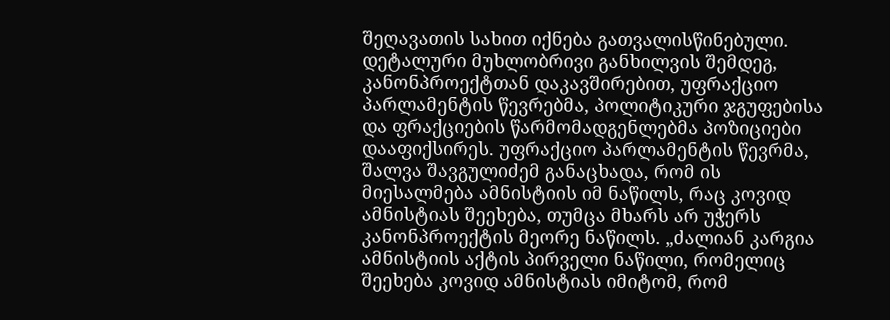შეღავათის სახით იქნება გათვალისწინებული. დეტალური მუხლობრივი განხილვის შემდეგ, კანონპროექტთან დაკავშირებით, უფრაქციო პარლამენტის წევრებმა, პოლიტიკური ჯგუფებისა და ფრაქციების წარმომადგენლებმა პოზიციები დააფიქსირეს. უფრაქციო პარლამენტის წევრმა, შალვა შავგულიძემ განაცხადა, რომ ის მიესალმება ამნისტიის იმ ნაწილს, რაც კოვიდ ამნისტიას შეეხება, თუმცა მხარს არ უჭერს კანონპროექტის მეორე ნაწილს. „ძალიან კარგია ამნისტიის აქტის პირველი ნაწილი, რომელიც შეეხება კოვიდ ამნისტიას იმიტომ, რომ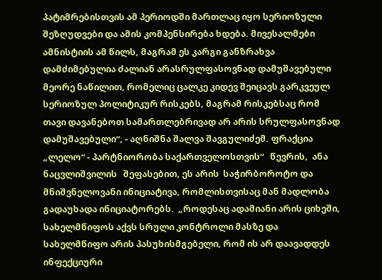პატიმრებისთვის ამ პერიოდში მართლაც იყო სერიოზული შეზღუდვები და ამის კომპენსირება ხდება. მივესალმები ამნისტიის ამ წილს, მაგრამ ეს კარგი განზრახვა დამძიმებულია ძალიან არასრულფასოვნად დამუშავებული მეორე ნაწილით, რომელიც ცალკე კიდევ შეიცავს გარკვეულ სერიოზულ პოლიტიკურ რისკებს, მაგრამ რისკებსაც რომ თავი დავანებოთ სამართლებრივად არ არის სრულფასოვნად დამუშავებული“, - აღნიშნა შალვა შავგულიძემ. ფრაქცია „ლელო“ - პარტნიორობა საქართველოსთვის“   წევრის,  ანა ნაცვლიშვილის   შეფასებით, ეს არის  საჭირბოროტო და მნიშვნელოვანი ინიციატივა, რომლისთვისაც მან მადლობა გადაუხადა ინიციატორებს.  „როდესაც ადამიანი არის ციხეში, სახელმწიფოს აქვს სრული კონტროლი მასზე და სახელმწიფო არის პასუხისმგებელი, რომ ის არ დაავადდეს ინფექციური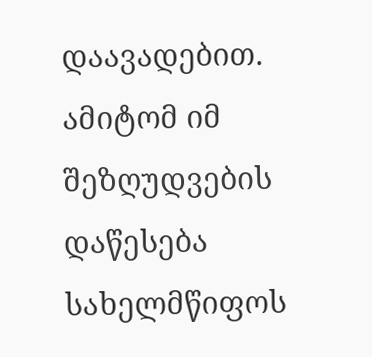დაავადებით. ამიტომ იმ შეზღუდვების დაწესება სახელმწიფოს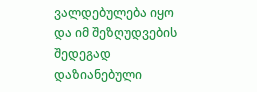ვალდებულება იყო და იმ შეზღუდვების შედეგად დაზიანებული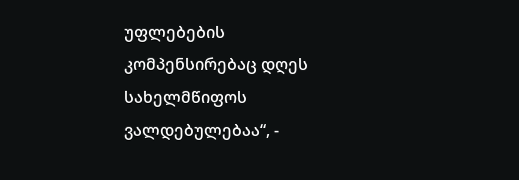უფლებების კომპენსირებაც დღეს სახელმწიფოს ვალდებულებაა“, -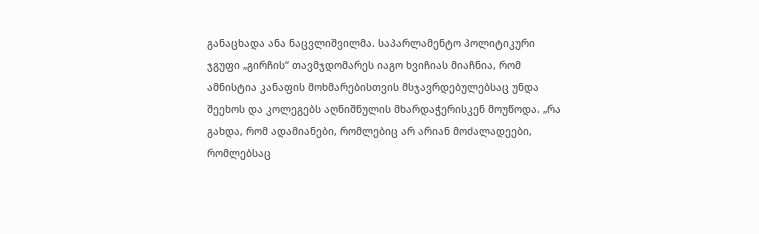განაცხადა ანა ნაცვლიშვილმა. საპარლამენტო პოლიტიკური ჯგუფი „გირჩის“ თავმჯდომარეს იაგო ხვიჩიას მიაჩნია, რომ ამნისტია კანაფის მოხმარებისთვის მსჯავრდებულებსაც უნდა შეეხოს და კოლეგებს აღნიშნულის მხარდაჭერისკენ მოუწოდა. „რა გახდა, რომ ადამიანები, რომლებიც არ არიან მოძალადეები, რომლებსაც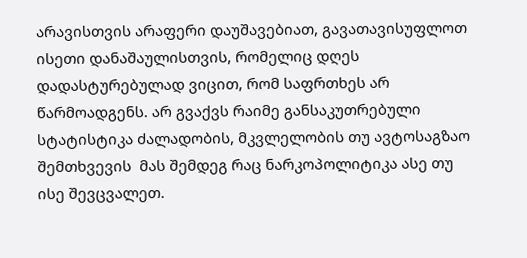არავისთვის არაფერი დაუშავებიათ, გავათავისუფლოთ ისეთი დანაშაულისთვის, რომელიც დღეს დადასტურებულად ვიცით, რომ საფრთხეს არ წარმოადგენს. არ გვაქვს რაიმე განსაკუთრებული სტატისტიკა ძალადობის, მკვლელობის თუ ავტოსაგზაო შემთხვევის  მას შემდეგ რაც ნარკოპოლიტიკა ასე თუ ისე შევცვალეთ.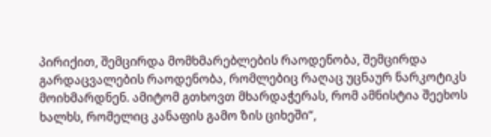პირიქით, შემცირდა მომხმარებლების რაოდენობა, შემცირდა გარდაცვალების რაოდენობა, რომლებიც რაღაც უცნაურ ნარკოტიკს მოიხმარდნენ. ამიტომ გთხოვთ მხარდაჭერას, რომ ამნისტია შეეხოს ხალხს, რომელიც კანაფის გამო ზის ციხეში“,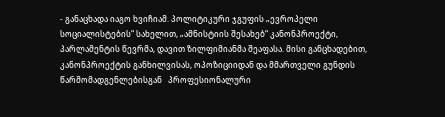- განაცხადა იაგო ხვიჩიამ. პოლიტიკური ჯგუფის „ევროპელი სოციალისტების“ სახელით, „ამნისტიის შესახებ“ კანონპროექტი, პარლამენტის წევრმა, დავით ზილფიმიანმა შეაფასა. მისი განცხადებით, კანონპროექტის განხილვისას, ოპოზიციიდან და მმართველი გუნდის წარმომადგენლებისგან   პროფესიონალური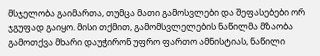მსჯელობა გაიმართა, თუმცა მათი გამოსვლები და შეფასებები ორ ჯგუფად გაიყო. მისი თქმით, გამომსვლელების ნაწილმა მზაობა გამოთქვა მხარი დაუჭირონ უფრო ფართო ამნისტიას, ნაწილი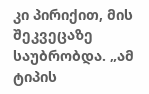კი პირიქით, მის შეკვეცაზე საუბრობდა. „ამ ტიპის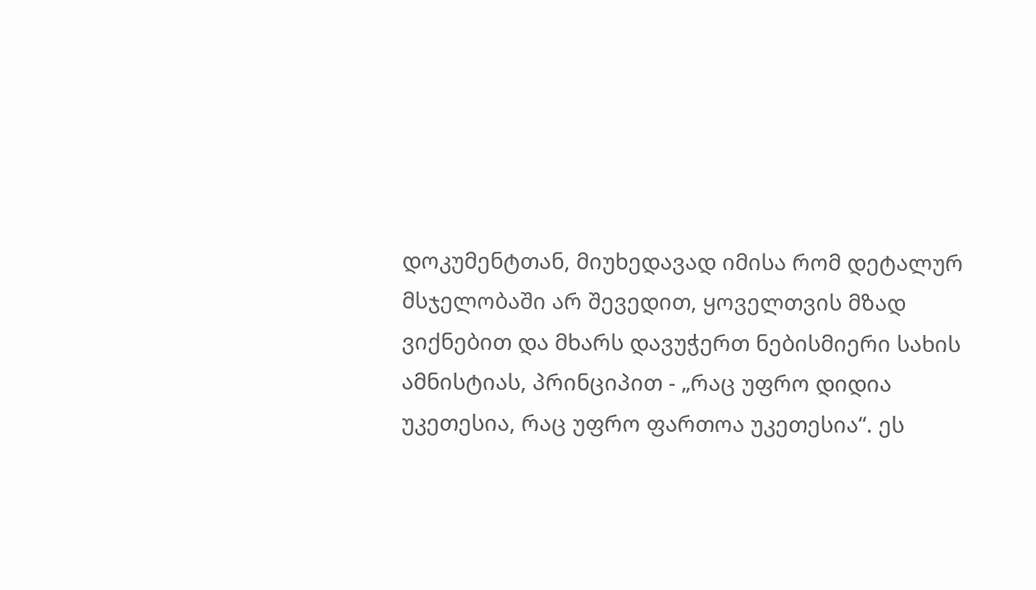დოკუმენტთან, მიუხედავად იმისა რომ დეტალურ მსჯელობაში არ შევედით, ყოველთვის მზად ვიქნებით და მხარს დავუჭერთ ნებისმიერი სახის ამნისტიას, პრინციპით - „რაც უფრო დიდია უკეთესია, რაც უფრო ფართოა უკეთესია“. ეს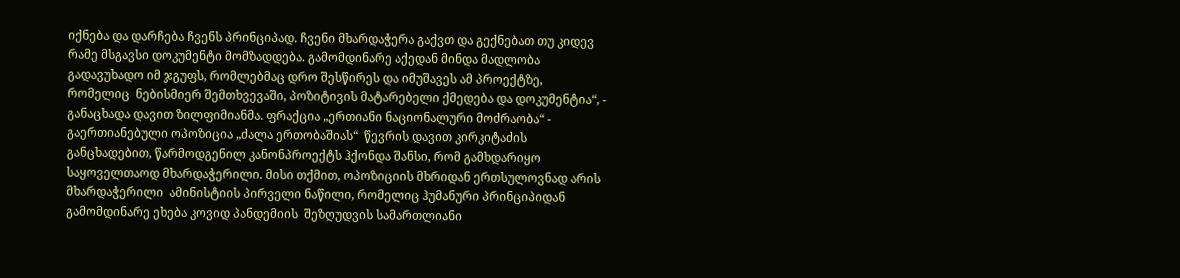იქნება და დარჩება ჩვენს პრინციპად. ჩვენი მხარდაჭერა გაქვთ და გექნებათ თუ კიდევ რამე მსგავსი დოკუმენტი მომზადდება. გამომდინარე აქედან მინდა მადლობა გადავუხადო იმ ჯგუფს, რომლებმაც დრო შესწირეს და იმუშავეს ამ პროექტზე, რომელიც  ნებისმიერ შემთხვევაში, პოზიტივის მატარებელი ქმედება და დოკუმენტია“, - განაცხადა დავით ზილფიმიანმა. ფრაქცია „ერთიანი ნაციონალური მოძრაობა“ - გაერთიანებული ოპოზიცია „ძალა ერთობაშიას“  წევრის დავით კირკიტაძის განცხადებით, წარმოდგენილ კანონპროექტს ჰქონდა შანსი, რომ გამხდარიყო საყოველთაოდ მხარდაჭერილი. მისი თქმით, ოპოზიციის მხრიდან ერთსულოვნად არის მხარდაჭერილი  ამინისტიის პირველი ნაწილი, რომელიც ჰუმანური პრინციპიდან გამომდინარე ეხება კოვიდ პანდემიის  შეზღუდვის სამართლიანი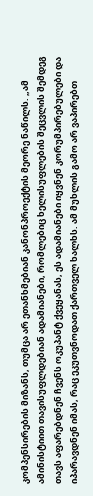კომპენსირების მიზანს, თუმცა არ ეთანხმებიან კანონპროექტის მეორე ნაწილს. „ამ ამინისტიით თავისუფლდებიან ადამიანები, რომლებიც ხელისუფლების შეცვლის შემდეგ თავს აფარებდნენ ჩვენს ოკუპანტ ქვეყანას, ეს ადამიანები იყვნენ კორუმპირებულები და იპარავდნენ იმას, რაც ეკუთვნოდათ ქართველ ხალხს. ამ მუხლის გამო არ ვაპირებთ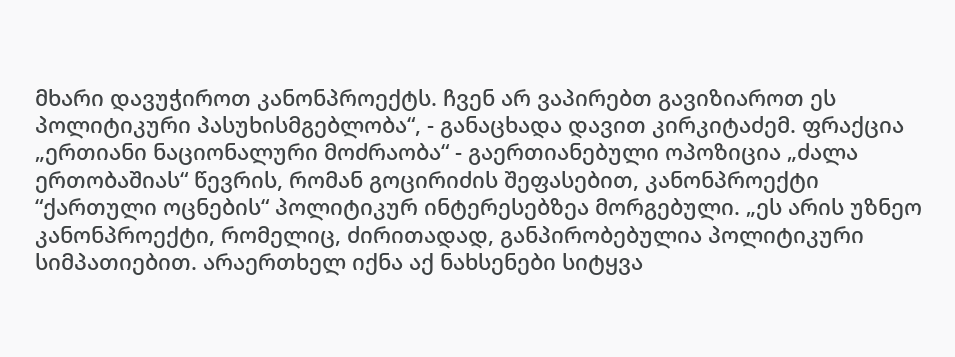მხარი დავუჭიროთ კანონპროექტს. ჩვენ არ ვაპირებთ გავიზიაროთ ეს პოლიტიკური პასუხისმგებლობა“, - განაცხადა დავით კირკიტაძემ. ფრაქცია „ერთიანი ნაციონალური მოძრაობა“ - გაერთიანებული ოპოზიცია „ძალა ერთობაშიას“ წევრის, რომან გოცირიძის შეფასებით, კანონპროექტი “ქართული ოცნების“ პოლიტიკურ ინტერესებზეა მორგებული. „ეს არის უზნეო კანონპროექტი, რომელიც, ძირითადად, განპირობებულია პოლიტიკური სიმპათიებით. არაერთხელ იქნა აქ ნახსენები სიტყვა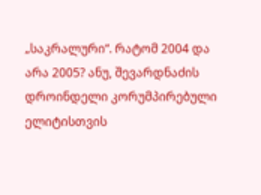„საკრალური“. რატომ 2004 და არა 2005? ანუ, შევარდნაძის დროინდელი კორუმპირებული ელიტისთვის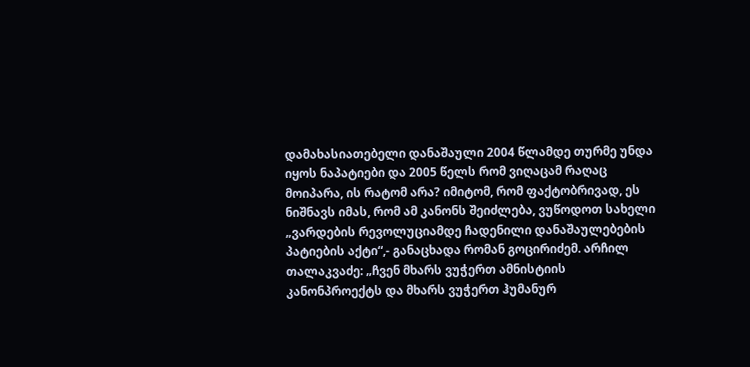დამახასიათებელი დანაშაული 2004 წლამდე თურმე უნდა იყოს ნაპატიები და 2005 წელს რომ ვიღაცამ რაღაც მოიპარა, ის რატომ არა? იმიტომ, რომ ფაქტობრივად, ეს ნიშნავს იმას, რომ ამ კანონს შეიძლება, ვუწოდოთ სახელი „ვარდების რევოლუციამდე ჩადენილი დანაშაულებების პატიების აქტი“,- განაცხადა რომან გოცირიძემ. არჩილ თალაკვაძე: „ჩვენ მხარს ვუჭერთ ამნისტიის კანონპროექტს და მხარს ვუჭერთ ჰუმანურ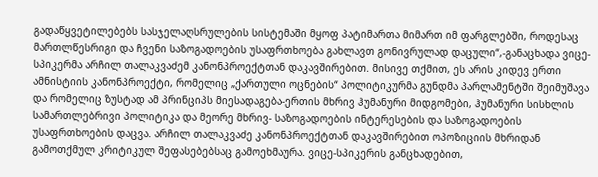გადაწყვეტილებებს სასჯელაღსრულების სისტემაში მყოფ პატიმართა მიმართ იმ ფარგლებში, როდესაც მართლწესრიგი და ჩვენი საზოგადოების უსაფრთხოება გახლავთ გონივრულად დაცული“,-განაცხადა ვიცე-სპიკერმა არჩილ თალაკვაძემ კანონპროექტთან დაკავშირებით. მისივე თქმით, ეს არის კიდევ ერთი ამნისტიის კანონპროექტი, რომელიც „ქართული ოცნების“ პოლიტიკურმა გუნდმა პარლამენტში შეიმუშავა და რომელიც ზუსტად ამ პრინციპს მიესადაგება-ერთის მხრივ ჰუმანური მიდგომები, ჰუმანური სისხლის სამართლებრივი პოლიტიკა და მეორე მხრივ- საზოგადოების ინტერესების და საზოგადოების უსაფრთხოების დაცვა. არჩილ თალაკვაძე კანონპროექტთან დაკავშირებით ოპოზიციის მხრიდან გამოთქმულ კრიტიკულ შეფასებებსაც გამოეხმაურა. ვიცე-სპიკერის განცხადებით,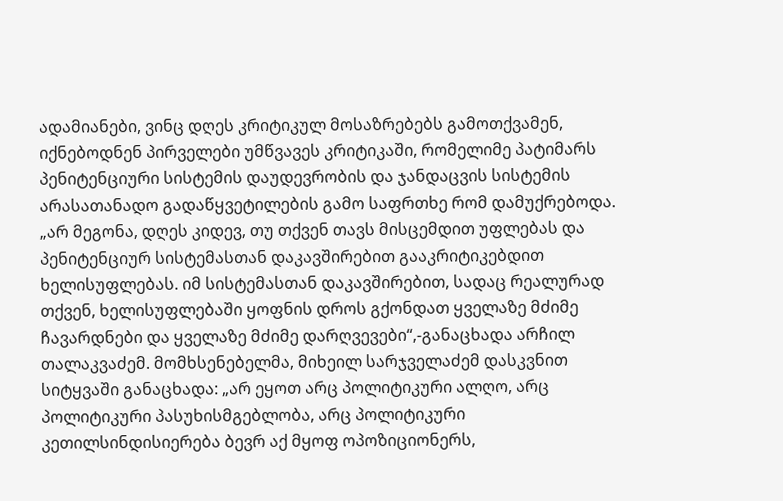ადამიანები, ვინც დღეს კრიტიკულ მოსაზრებებს გამოთქვამენ, იქნებოდნენ პირველები უმწვავეს კრიტიკაში, რომელიმე პატიმარს პენიტენციური სისტემის დაუდევრობის და ჯანდაცვის სისტემის არასათანადო გადაწყვეტილების გამო საფრთხე რომ დამუქრებოდა. „არ მეგონა, დღეს კიდევ, თუ თქვენ თავს მისცემდით უფლებას და პენიტენციურ სისტემასთან დაკავშირებით გააკრიტიკებდით ხელისუფლებას. იმ სისტემასთან დაკავშირებით, სადაც რეალურად თქვენ, ხელისუფლებაში ყოფნის დროს გქონდათ ყველაზე მძიმე ჩავარდნები და ყველაზე მძიმე დარღვევები“,-განაცხადა არჩილ თალაკვაძემ. მომხსენებელმა, მიხეილ სარჯველაძემ დასკვნით სიტყვაში განაცხადა: „არ ეყოთ არც პოლიტიკური ალღო, არც პოლიტიკური პასუხისმგებლობა, არც პოლიტიკური კეთილსინდისიერება ბევრ აქ მყოფ ოპოზიციონერს,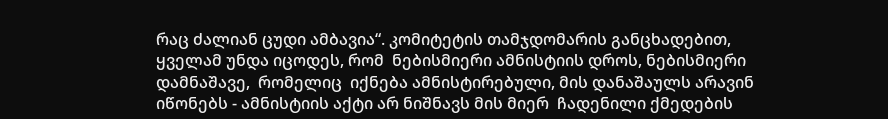რაც ძალიან ცუდი ამბავია“. კომიტეტის თამჯდომარის განცხადებით, ყველამ უნდა იცოდეს, რომ  ნებისმიერი ამნისტიის დროს, ნებისმიერი დამნაშავე,  რომელიც  იქნება ამნისტირებული, მის დანაშაულს არავინ იწონებს - ამნისტიის აქტი არ ნიშნავს მის მიერ  ჩადენილი ქმედების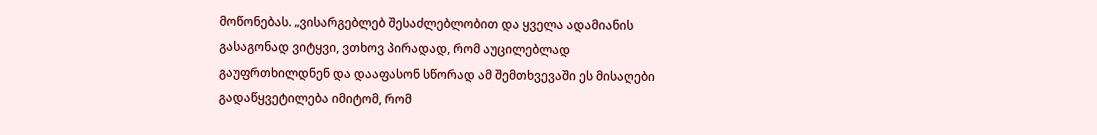მოწონებას. „ვისარგებლებ შესაძლებლობით და ყველა ადამიანის გასაგონად ვიტყვი, ვთხოვ პირადად, რომ აუცილებლად გაუფრთხილდნენ და დააფასონ სწორად ამ შემთხვევაში ეს მისაღები გადაწყვეტილება იმიტომ, რომ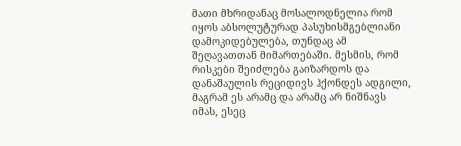მათი მხრიდანაც მოსალოდნელია რომ იყოს აბსოლუტურად პასუხისმგებლიანი დამოკიდებულება, თუნდაც ამ შეღავათთან მიმართებაში. მესმის, რომ რისკები შეიძლება გაიზარდოს და დანაშაულის რეციდივს ჰქონდეს ადგილი, მაგრამ ეს არამც და არამც არ ნიშნავს იმას, ესეც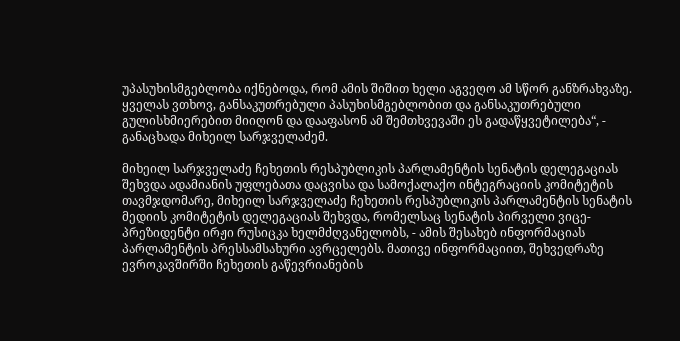უპასუხისმგებლობა იქნებოდა, რომ ამის შიშით ხელი აგვეღო ამ სწორ განზრახვაზე. ყველას ვთხოვ, განსაკუთრებული პასუხისმგებლობით და განსაკუთრებული გულისხმიერებით მიიღონ და დააფასონ ამ შემთხვევაში ეს გადაწყვეტილება“, - განაცხადა მიხეილ სარჯველაძემ.

მიხეილ სარჯველაძე ჩეხეთის რესპუბლიკის პარლამენტის სენატის დელეგაციას შეხვდა ადამიანის უფლებათა დაცვისა და სამოქალაქო ინტეგრაციის კომიტეტის თავმჯდომარე, მიხეილ სარჯველაძე ჩეხეთის რესპუბლიკის პარლამენტის სენატის მედიის კომიტეტის დელეგაციას შეხვდა, რომელსაც სენატის პირველი ვიცე-პრეზიდენტი ირჟი რუსიცკა ხელმძღვანელობს, - ამის შესახებ ინფორმაციას პარლამენტის პრესსამსახური ავრცელებს. მათივე ინფორმაციით, შეხვედრაზე ევროკავშირში ჩეხეთის გაწევრიანების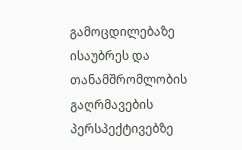გამოცდილებაზე ისაუბრეს და თანამშრომლობის გაღრმავების პერსპექტივებზე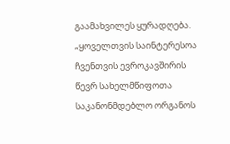გაამახვილეს ყურადღება. „ყოველთვის საინტერესოა ჩვენთვის ევროკავშირის წევრ სახელმწიფოთა საკანონმდებლო ორგანოს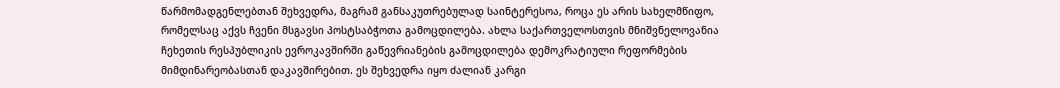წარმომადგენლებთან შეხვედრა, მაგრამ განსაკუთრებულად საინტერესოა, როცა ეს არის სახელმწიფო, რომელსაც აქვს ჩვენი მსგავსი პოსტსაბჭოთა გამოცდილება. ახლა საქართველოსთვის მნიშვნელოვანია ჩეხეთის რესპუბლიკის ევროკავშირში გაწევრიანების გამოცდილება დემოკრატიული რეფორმების მიმდინარეობასთან დაკავშირებით. ეს შეხვედრა იყო ძალიან კარგი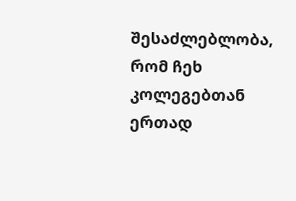შესაძლებლობა, რომ ჩეხ კოლეგებთან ერთად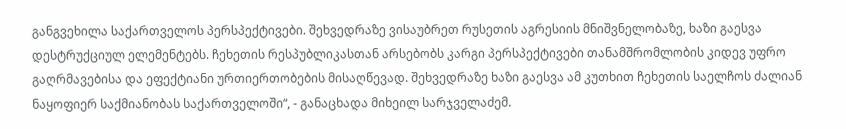განგვეხილა საქართველოს პერსპექტივები. შეხვედრაზე ვისაუბრეთ რუსეთის აგრესიის მნიშვნელობაზე, ხაზი გაესვა დესტრუქციულ ელემენტებს. ჩეხეთის რესპუბლიკასთან არსებობს კარგი პერსპექტივები თანამშრომლობის კიდევ უფრო გაღრმავებისა და ეფექტიანი ურთიერთობების მისაღწევად. შეხვედრაზე ხაზი გაესვა ამ კუთხით ჩეხეთის საელჩოს ძალიან ნაყოფიერ საქმიანობას საქართველოში“, - განაცხადა მიხეილ სარჯველაძემ.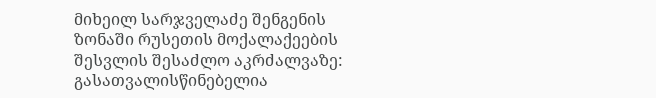მიხეილ სარჯველაძე შენგენის ზონაში რუსეთის მოქალაქეების შესვლის შესაძლო აკრძალვაზე: გასათვალისწინებელია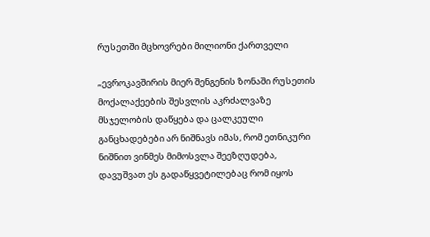რუსეთში მცხოვრები მილიონი ქართველი

„ევროკავშირის მიერ შენგენის ზონაში რუსეთის მოქალაქეების შესვლის აკრძალვაზე მსჯელობის დაწყება და ცალკეული განცხადებები არ ნიშნავს იმას, რომ ეთნიკური ნიშნით ვინმეს მიმოსვლა შეეზღუდება, დავუშვათ ეს გადაწყვეტილებაც რომ იყოს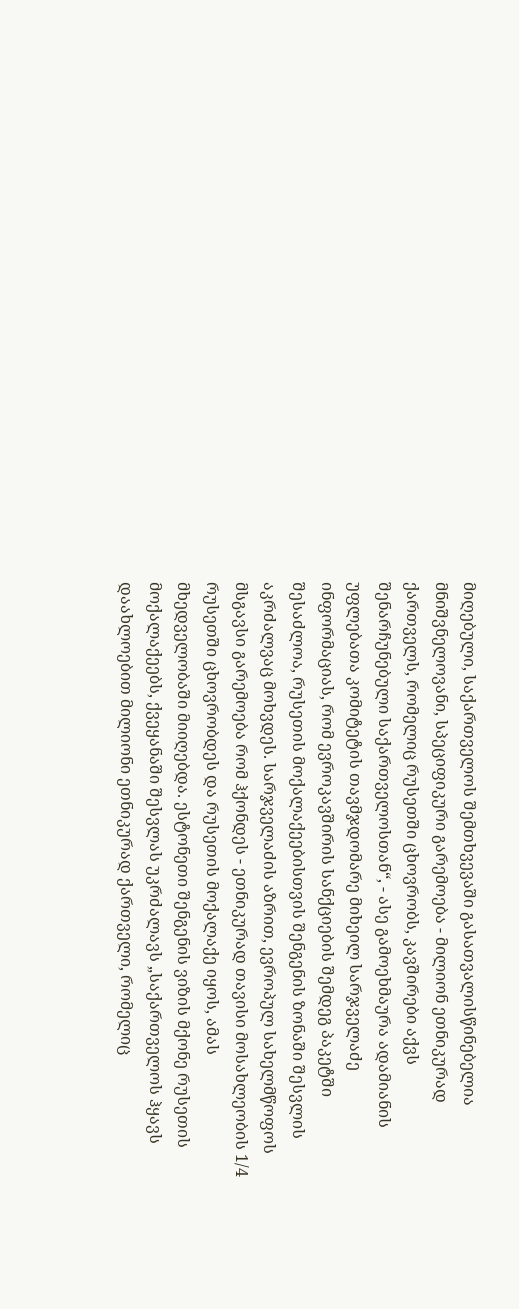მიღებული, საქართველოს შემთხვევაში გასათვალისწინებელია მნიშვნელოვანი, სპეციფიკური გარემოება - მილიონ ეთნიკურად ქართველს, რომელიც რუსეთში ცხოვრობს, კავშირები აქვს შენარჩუნებული საქართველოსთან“, - ასე გამოეხმაურა ადამიანის უფლებათა კომიტეტის თავმჯდომარე მიხეილ სარჯველაძე ინფორმაციას, რომ ევროკავშირის სანქციების შემდეგ პაკეტში შესაძლოა, რუსეთის მოქალაქეებისთვის შენგენის ზონაში შესვლის აკრძალვაც მოხვდეს. სარჯველაძის აზრით, ევროპულ სახელმწოფოს მსგავსი გარემოება რომ ჰქონდეს - ეთნიკურად თავისი მოსახლეობის 1/4 რუსეთში ცხოვრობდეს და რუსეთის მოქალაქე იყოს, ამას მხედველობაში მიიღებდა. ესტონეთი შენგენის ვიზის მქონე რუსეთის მოქალაქეებს, ქვეყანაში შესვლას უკრძალავს „საქართველოს ჰყავს დაახლოებით მილიონი ეთნიკურად ქართველი, რომელიც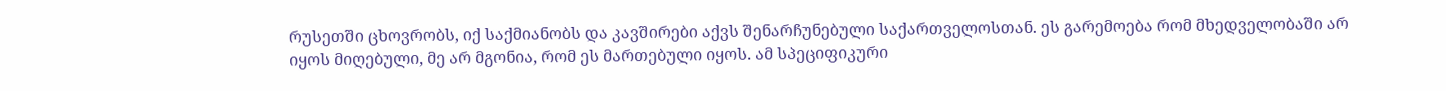რუსეთში ცხოვრობს, იქ საქმიანობს და კავშირები აქვს შენარჩუნებული საქართველოსთან. ეს გარემოება რომ მხედველობაში არ იყოს მიღებული, მე არ მგონია, რომ ეს მართებული იყოს. ამ სპეციფიკური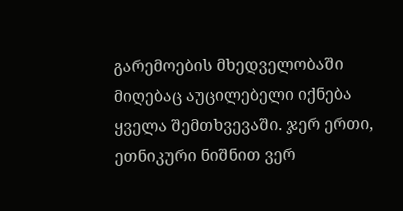გარემოების მხედველობაში მიღებაც აუცილებელი იქნება ყველა შემთხვევაში. ჯერ ერთი, ეთნიკური ნიშნით ვერ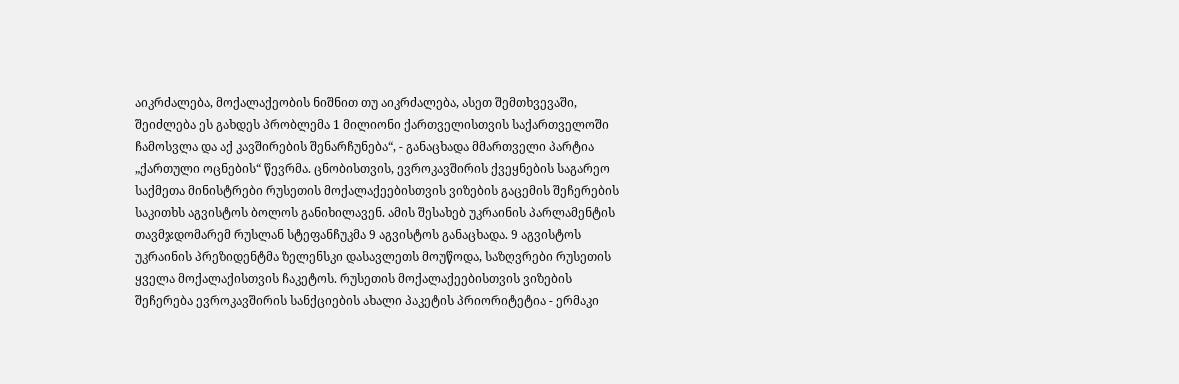აიკრძალება, მოქალაქეობის ნიშნით თუ აიკრძალება, ასეთ შემთხვევაში, შეიძლება ეს გახდეს პრობლემა 1 მილიონი ქართველისთვის საქართველოში ჩამოსვლა და აქ კავშირების შენარჩუნება“, - განაცხადა მმართველი პარტია „ქართული ოცნების“ წევრმა. ცნობისთვის, ევროკავშირის ქვეყნების საგარეო საქმეთა მინისტრები რუსეთის მოქალაქეებისთვის ვიზების გაცემის შეჩერების საკითხს აგვისტოს ბოლოს განიხილავენ. ამის შესახებ უკრაინის პარლამენტის თავმჯდომარემ რუსლან სტეფანჩუკმა 9 აგვისტოს განაცხადა. 9 აგვისტოს უკრაინის პრეზიდენტმა ზელენსკი დასავლეთს მოუწოდა, საზღვრები რუსეთის ყველა მოქალაქისთვის ჩაკეტოს. რუსეთის მოქალაქეებისთვის ვიზების შეჩერება ევროკავშირის სანქციების ახალი პაკეტის პრიორიტეტია - ერმაკი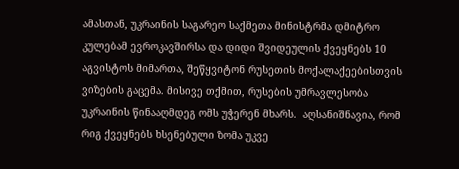ამასთან, უკრაინის საგარეო საქმეთა მინისტრმა დმიტრო კულებამ ევროკავშირსა და დიდი შვიდეულის ქვეყნებს 10 აგვისტოს მიმართა, შეწყვიტონ რუსეთის მოქალაქეებისთვის ვიზების გაცემა. მისივე თქმით, რუსების უმრავლესობა უკრაინის წინააღმდეგ ომს უჭერენ მხარს.  აღსანიშნავია, რომ რიგ ქვეყნებს ხსენებული ზომა უკვე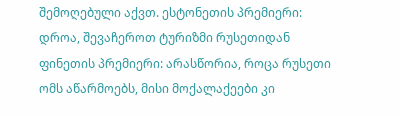შემოღებული აქვთ. ესტონეთის პრემიერი: დროა, შევაჩეროთ ტურიზმი რუსეთიდან ფინეთის პრემიერი: არასწორია, როცა რუსეთი ომს აწარმოებს, მისი მოქალაქეები კი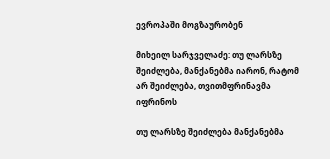ევროპაში მოგზაურობენ

მიხეილ სარჯველაძე: თუ ლარსზე შეიძლება, მანქანებმა იარონ, რატომ არ შეიძლება, თვითმფრინავმა იფრინოს

თუ ლარსზე შეიძლება მანქანებმა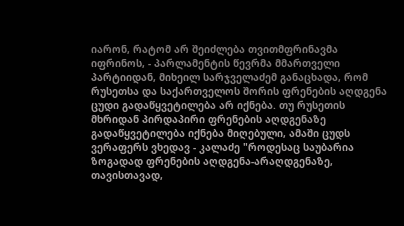იარონ, რატომ არ შეიძლება თვითმფრინავმა იფრინოს, - პარლამენტის წევრმა მმართველი პარტიიდან, მიხეილ სარჯველაძემ განაცხადა, რომ რუსეთსა და საქართველოს შორის ფრენების აღდგენა ცუდი გადაწყვეტილება არ იქნება. თუ რუსეთის მხრიდან პირდაპირი ფრენების აღდგენაზე გადაწყვეტილება იქნება მიღებული, ამაში ცუდს ვერაფერს ვხედავ - კალაძე "როდესაც საუბარია ზოგადად ფრენების აღდგენა-არაღდგენაზე, თავისთავად,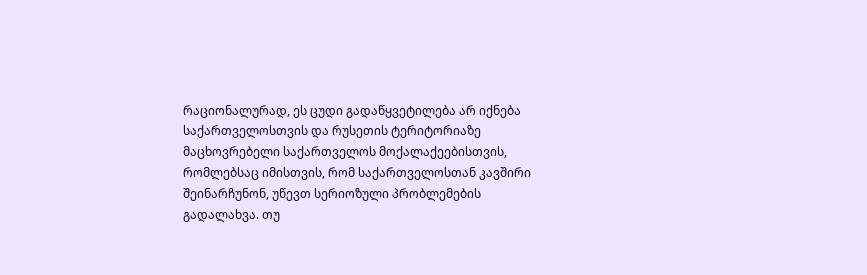რაციონალურად, ეს ცუდი გადაწყვეტილება არ იქნება საქართველოსთვის და რუსეთის ტერიტორიაზე მაცხოვრებელი საქართველოს მოქალაქეებისთვის, რომლებსაც იმისთვის, რომ საქართველოსთან კავშირი შეინარჩუნონ, უწევთ სერიოზული პრობლემების გადალახვა. თუ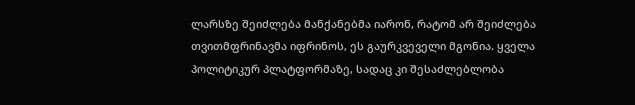ლარსზე შეიძლება მანქანებმა იარონ, რატომ არ შეიძლება თვითმფრინავმა იფრინოს, ეს გაურკვეველი მგონია. ყველა პოლიტიკურ პლატფორმაზე, სადაც კი შესაძლებლობა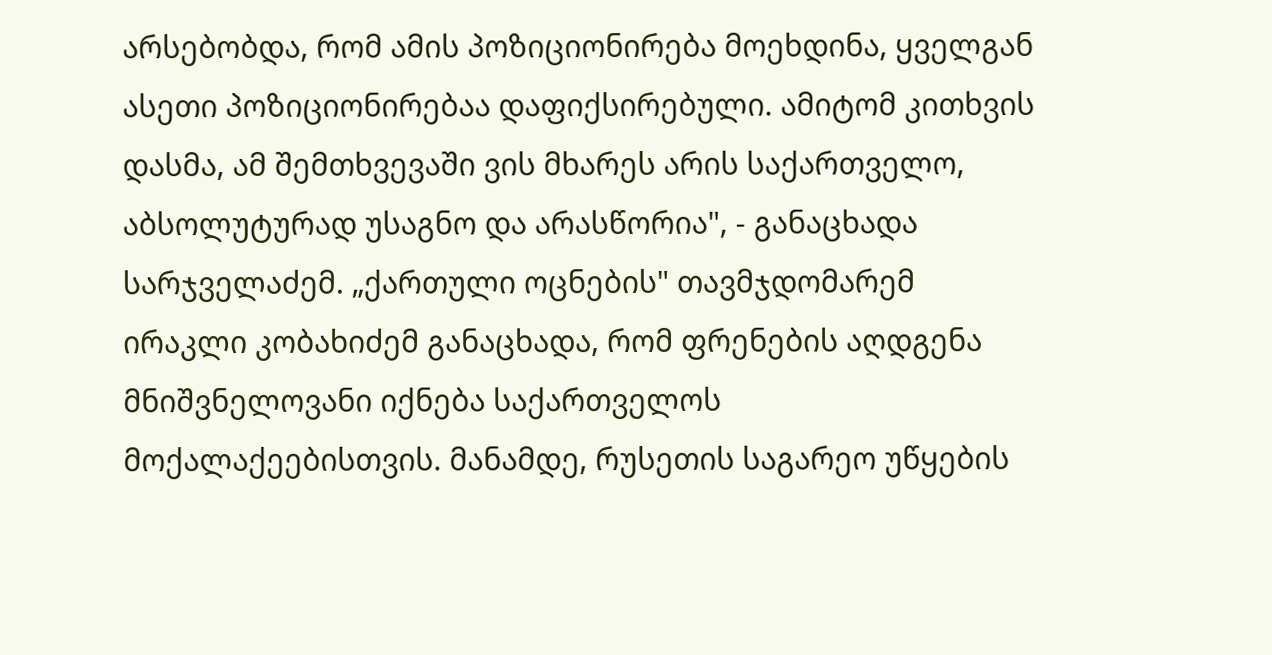არსებობდა, რომ ამის პოზიციონირება მოეხდინა, ყველგან ასეთი პოზიციონირებაა დაფიქსირებული. ამიტომ კითხვის დასმა, ამ შემთხვევაში ვის მხარეს არის საქართველო, აბსოლუტურად უსაგნო და არასწორია", - განაცხადა სარჯველაძემ. „ქართული ოცნების" თავმჯდომარემ ირაკლი კობახიძემ განაცხადა, რომ ფრენების აღდგენა მნიშვნელოვანი იქნება საქართველოს მოქალაქეებისთვის. მანამდე, რუსეთის საგარეო უწყების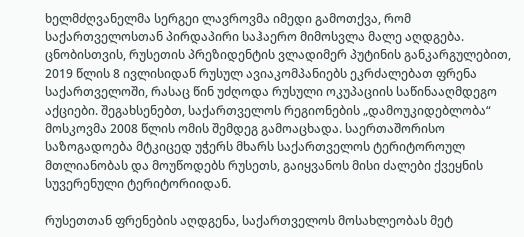ხელმძღვანელმა სერგეი ლავროვმა იმედი გამოთქვა, რომ საქართველოსთან პირდაპირი საჰაერო მიმოსვლა მალე აღდგება. ცნობისთვის, რუსეთის პრეზიდენტის ვლადიმერ პუტინის განკარგულებით, 2019 წლის 8 ივლისიდან რუსულ ავიაკომპანიებს ეკრძალებათ ფრენა საქართველოში, რასაც წინ უძღოდა რუსული ოკუპაციის საწინააღმდეგო აქციები. შეგახსენებთ, საქართველოს რეგიონების „დამოუკიდებლობა“ მოსკოვმა 2008 წლის ომის შემდეგ გამოაცხადა. საერთაშორისო საზოგადოება მტკიცედ უჭერს მხარს საქართველოს ტერიტოროულ მთლიანობას და მოუწოდებს რუსეთს, გაიყვანოს მისი ძალები ქვეყნის სუვერენული ტერიტორიიდან.

რუსეთთან ფრენების აღდგენა, საქართველოს მოსახლეობას მეტ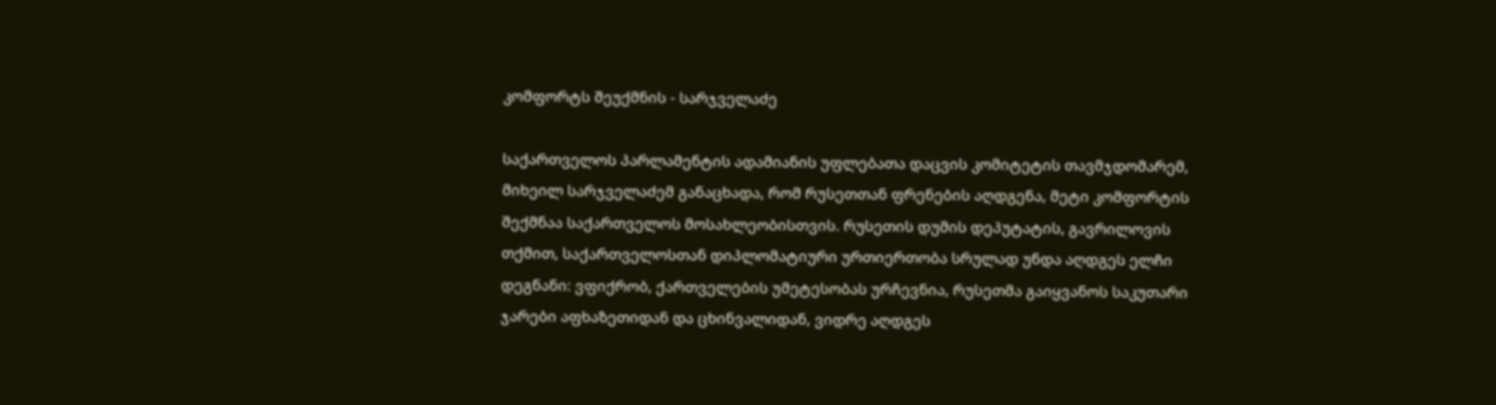კომფორტს შეუქმნის - სარჯველაძე

საქართველოს პარლამენტის ადამიანის უფლებათა დაცვის კომიტეტის თავმჯდომარემ, მიხეილ სარჯველაძემ განაცხადა, რომ რუსეთთან ფრენების აღდგენა, მეტი კომფორტის შექმნაა საქართველოს მოსახლეობისთვის. რუსეთის დუმის დეპუტატის, გავრილოვის თქმით, საქართველოსთან დიპლომატიური ურთიერთობა სრულად უნდა აღდგეს ელჩი დეგნანი: ვფიქრობ, ქართველების უმეტესობას ურჩევნია, რუსეთმა გაიყვანოს საკუთარი ჯარები აფხაზეთიდან და ცხინვალიდან, ვიდრე აღდგეს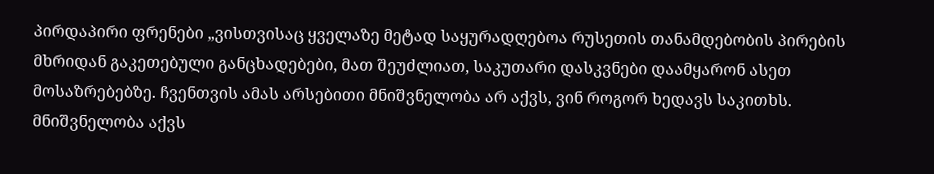პირდაპირი ფრენები „ვისთვისაც ყველაზე მეტად საყურადღებოა რუსეთის თანამდებობის პირების მხრიდან გაკეთებული განცხადებები, მათ შეუძლიათ, საკუთარი დასკვნები დაამყარონ ასეთ მოსაზრებებზე. ჩვენთვის ამას არსებითი მნიშვნელობა არ აქვს, ვინ როგორ ხედავს საკითხს. მნიშვნელობა აქვს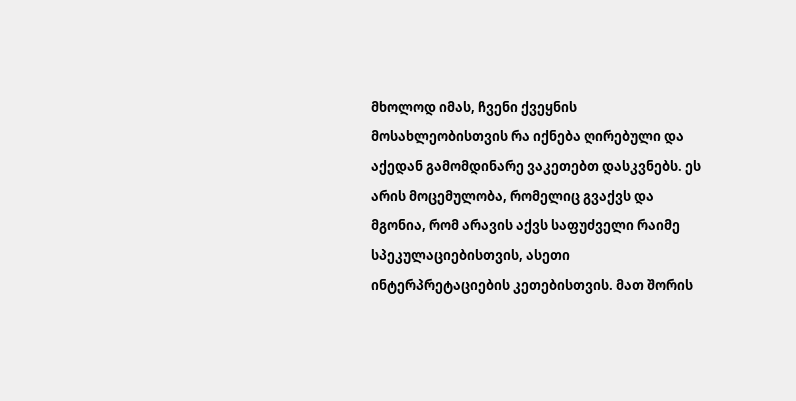მხოლოდ იმას, ჩვენი ქვეყნის მოსახლეობისთვის რა იქნება ღირებული და აქედან გამომდინარე ვაკეთებთ დასკვნებს. ეს არის მოცემულობა, რომელიც გვაქვს და მგონია, რომ არავის აქვს საფუძველი რაიმე სპეკულაციებისთვის, ასეთი ინტერპრეტაციების კეთებისთვის. მათ შორის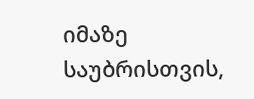იმაზე საუბრისთვის,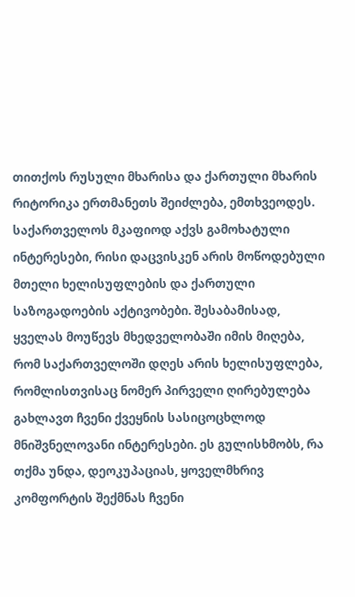თითქოს რუსული მხარისა და ქართული მხარის რიტორიკა ერთმანეთს შეიძლება, ემთხვეოდეს. საქართველოს მკაფიოდ აქვს გამოხატული ინტერესები, რისი დაცვისკენ არის მოწოდებული მთელი ხელისუფლების და ქართული საზოგადოების აქტივობები. შესაბამისად, ყველას მოუწევს მხედველობაში იმის მიღება, რომ საქართველოში დღეს არის ხელისუფლება, რომლისთვისაც ნომერ პირველი ღირებულება გახლავთ ჩვენი ქვეყნის სასიცოცხლოდ მნიშვნელოვანი ინტერესები. ეს გულისხმობს, რა თქმა უნდა, დეოკუპაციას, ყოველმხრივ კომფორტის შექმნას ჩვენი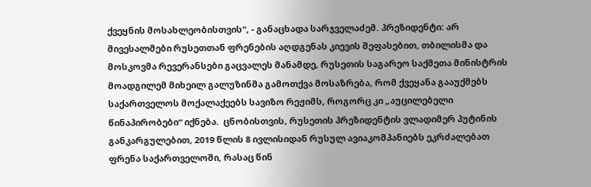ქვეყნის მოსახლეობისთვის", - განაცხადა სარჯველაძემ. პრეზიდენტი: არ მივესალმები რუსეთთან ფრენების აღდგენას კიევის შეფასებით, თბილისმა და მოსკოვმა რევერანსები გაცვალეს მანამდე, რუსეთის საგარეო საქმეთა მინისტრის მოადგილემ მიხეილ გალუზინმა გამოთქვა მოსაზრება, რომ ქვეყანა გააუქმებს საქართველოს მოქალაქეებს სავიზო რეჟიმს, როგორც კი „აუცილებელი წინაპირობები“ იქნება.  ცნობისთვის, რუსეთის პრეზიდენტის ვლადიმერ პუტინის განკარგულებით, 2019 წლის 8 ივლისიდან რუსულ ავიაკომპანიებს ეკრძალებათ ფრენა საქართველოში, რასაც წინ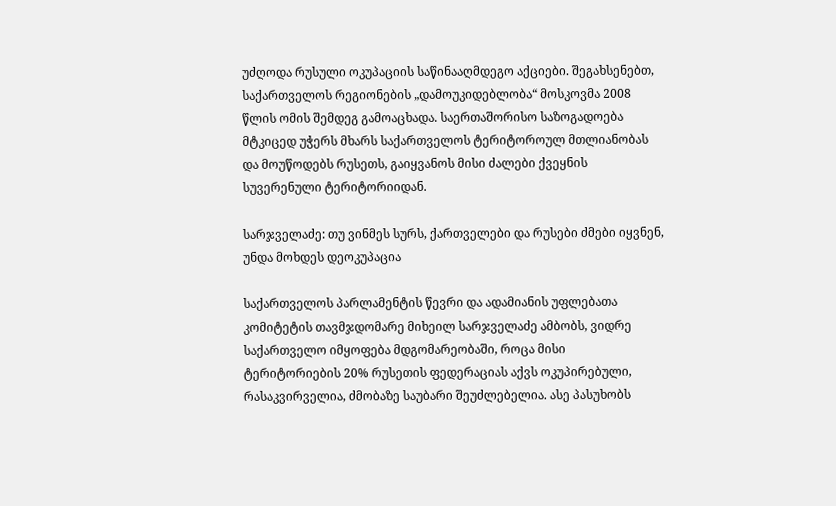უძღოდა რუსული ოკუპაციის საწინააღმდეგო აქციები. შეგახსენებთ, საქართველოს რეგიონების „დამოუკიდებლობა“ მოსკოვმა 2008 წლის ომის შემდეგ გამოაცხადა. საერთაშორისო საზოგადოება მტკიცედ უჭერს მხარს საქართველოს ტერიტოროულ მთლიანობას და მოუწოდებს რუსეთს, გაიყვანოს მისი ძალები ქვეყნის სუვერენული ტერიტორიიდან.

სარჯველაძე: თუ ვინმეს სურს, ქართველები და რუსები ძმები იყვნენ, უნდა მოხდეს დეოკუპაცია

საქართველოს პარლამენტის წევრი და ადამიანის უფლებათა კომიტეტის თავმჯდომარე მიხეილ სარჯველაძე ამბობს, ვიდრე საქართველო იმყოფება მდგომარეობაში, როცა მისი ტერიტორიების 20% რუსეთის ფედერაციას აქვს ოკუპირებული, რასაკვირველია, ძმობაზე საუბარი შეუძლებელია. ასე პასუხობს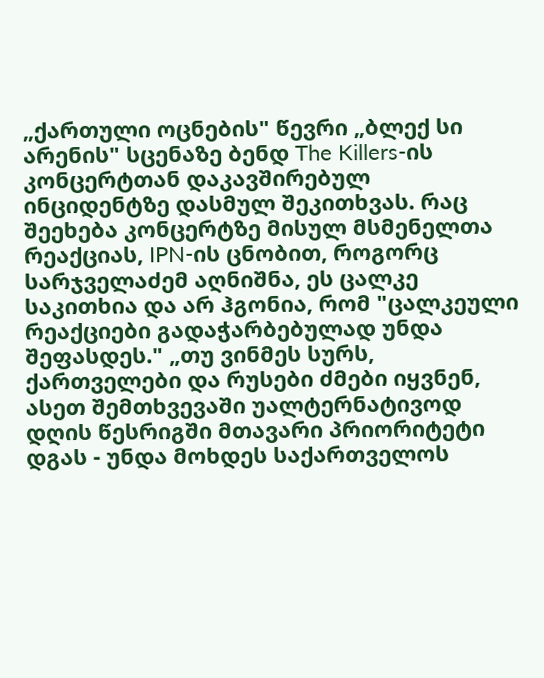„ქართული ოცნების" წევრი „ბლექ სი არენის" სცენაზე ბენდ The Killers-ის კონცერტთან დაკავშირებულ ინციდენტზე დასმულ შეკითხვას. რაც შეეხება კონცერტზე მისულ მსმენელთა რეაქციას, IPN-ის ცნობით, როგორც სარჯველაძემ აღნიშნა, ეს ცალკე საკითხია და არ ჰგონია, რომ "ცალკეული რეაქციები გადაჭარბებულად უნდა შეფასდეს." „თუ ვინმეს სურს, ქართველები და რუსები ძმები იყვნენ, ასეთ შემთხვევაში უალტერნატივოდ დღის წესრიგში მთავარი პრიორიტეტი დგას - უნდა მოხდეს საქართველოს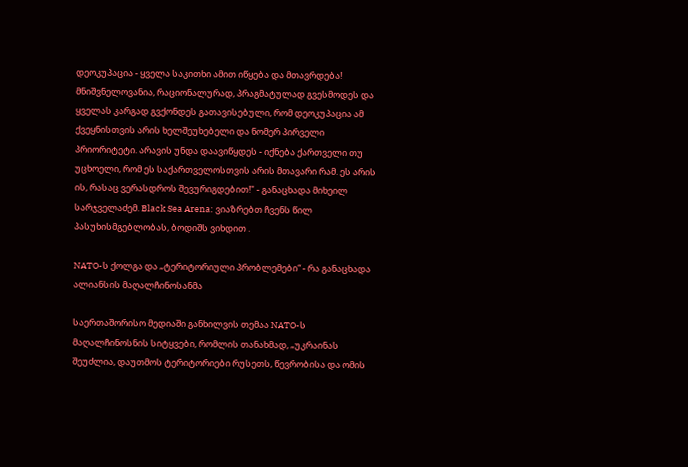დეოკუპაცია - ყველა საკითხი ამით იწყება და მთავრდება! მნიშვნელოვანია, რაციონალურად, პრაგმატულად გვესმოდეს და ყველას კარგად გვქონდეს გათავისებული, რომ დეოკუპაცია ამ ქვეყნისთვის არის ხელშეუხებელი და ნომერ პირველი პრიორიტეტი. არავის უნდა დაავიწყდეს - იქნება ქართველი თუ უცხოელი, რომ ეს საქართველოსთვის არის მთავარი რამ. ეს არის ის, რასაც ვერასდროს შევურიგდებით!" - განაცხადა მიხეილ სარჯველაძემ. Black Sea Arena: ვიაზრებთ ჩვენს წილ პასუხისმგებლობას, ბოდიშს ვიხდით .

NATO-ს ქოლგა და „ტერიტორიული პრობლემები“ - რა განაცხადა ალიანსის მაღალჩინოსანმა

საერთაშორისო მედიაში განხილვის თემაა NATO-ს მაღალჩინოსნის სიტყვები, რომლის თანახმად, „უკრაინას შეუძლია, დაუთმოს ტერიტორიები რუსეთს, წევრობისა და ომის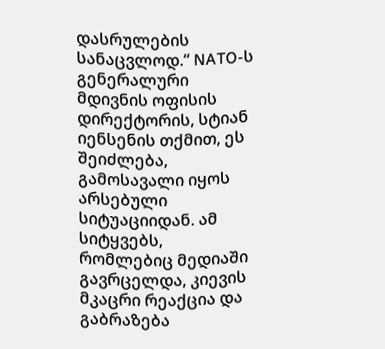დასრულების სანაცვლოდ.“ NATO-ს გენერალური მდივნის ოფისის დირექტორის, სტიან იენსენის თქმით, ეს შეიძლება, გამოსავალი იყოს არსებული სიტუაციიდან. ამ სიტყვებს, რომლებიც მედიაში გავრცელდა, კიევის მკაცრი რეაქცია და გაბრაზება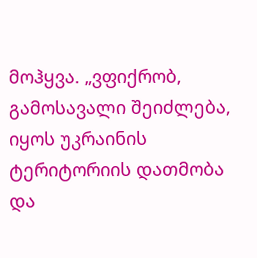მოჰყვა. „ვფიქრობ, გამოსავალი შეიძლება, იყოს უკრაინის ტერიტორიის დათმობა და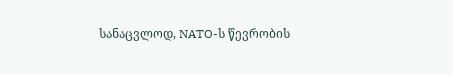სანაცვლოდ, NATO-ს წევრობის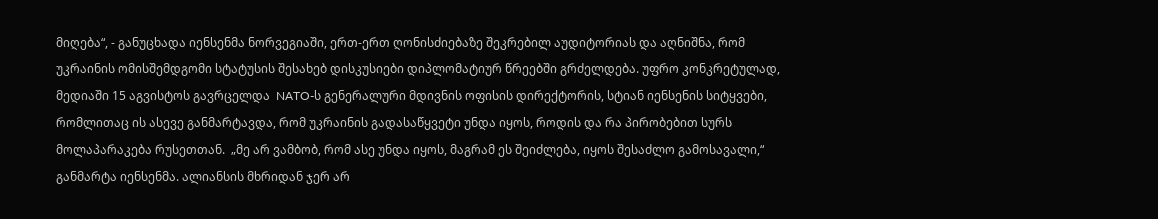მიღება“, - განუცხადა იენსენმა ნორვეგიაში, ერთ-ერთ ღონისძიებაზე შეკრებილ აუდიტორიას და აღნიშნა, რომ უკრაინის ომისშემდგომი სტატუსის შესახებ დისკუსიები დიპლომატიურ წრეებში გრძელდება. უფრო კონკრეტულად, მედიაში 15 აგვისტოს გავრცელდა  NATO-ს გენერალური მდივნის ოფისის დირექტორის, სტიან იენსენის სიტყვები, რომლითაც ის ასევე განმარტავდა, რომ უკრაინის გადასაწყვეტი უნდა იყოს, როდის და რა პირობებით სურს მოლაპარაკება რუსეთთან.  „მე არ ვამბობ, რომ ასე უნდა იყოს, მაგრამ ეს შეიძლება, იყოს შესაძლო გამოსავალი,“ განმარტა იენსენმა. ალიანსის მხრიდან ჯერ არ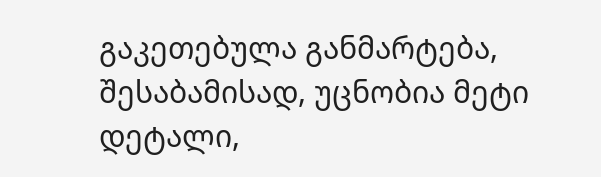გაკეთებულა განმარტება, შესაბამისად, უცნობია მეტი დეტალი,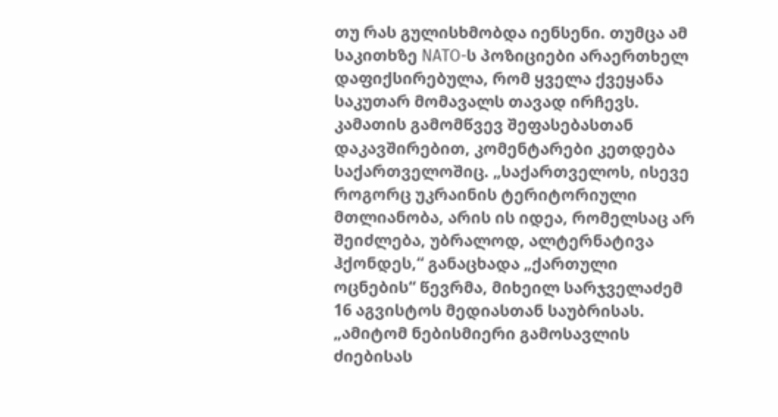თუ რას გულისხმობდა იენსენი. თუმცა ამ საკითხზე NATO-ს პოზიციები არაერთხელ დაფიქსირებულა, რომ ყველა ქვეყანა საკუთარ მომავალს თავად ირჩევს. კამათის გამომწვევ შეფასებასთან დაკავშირებით, კომენტარები კეთდება საქართველოშიც. „საქართველოს, ისევე როგორც უკრაინის ტერიტორიული მთლიანობა, არის ის იდეა, რომელსაც არ შეიძლება, უბრალოდ, ალტერნატივა ჰქონდეს,“ განაცხადა „ქართული ოცნების“ წევრმა, მიხეილ სარჯველაძემ 16 აგვისტოს მედიასთან საუბრისას. „ამიტომ ნებისმიერი გამოსავლის ძიებისას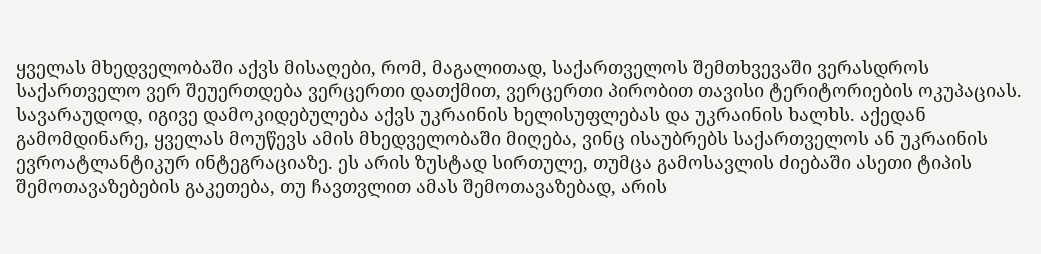ყველას მხედველობაში აქვს მისაღები, რომ, მაგალითად, საქართველოს შემთხვევაში ვერასდროს საქართველო ვერ შეუერთდება ვერცერთი დათქმით, ვერცერთი პირობით თავისი ტერიტორიების ოკუპაციას. სავარაუდოდ, იგივე დამოკიდებულება აქვს უკრაინის ხელისუფლებას და უკრაინის ხალხს. აქედან გამომდინარე, ყველას მოუწევს ამის მხედველობაში მიღება, ვინც ისაუბრებს საქართველოს ან უკრაინის ევროატლანტიკურ ინტეგრაციაზე. ეს არის ზუსტად სირთულე, თუმცა გამოსავლის ძიებაში ასეთი ტიპის შემოთავაზებების გაკეთება, თუ ჩავთვლით ამას შემოთავაზებად, არის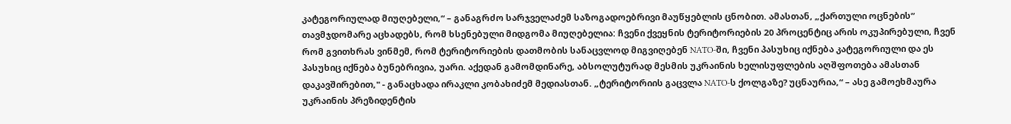კატეგორიულად მიუღებელი,“ – განაგრძო სარჯველაძემ საზოგადოებრივი მაუწყებლის ცნობით. ამასთან, „ქართული ოცნების“ თავმჯდომარე აცხადებს, რომ ხსენებული მიდგომა მიუღებელია: ჩვენი ქვეყნის ტერიტორიების 20 პროცენტიც არის ოკუპირებული, ჩვენ რომ გვითხრას ვინმემ, რომ ტერიტორიების დათმობის სანაცვლოდ მიგვიღებენ NATO-ში, ჩვენი პასუხიც იქნება კატეგორიული და ეს პასუხიც იქნება ბუნებრივია, უარი. აქედან გამომდინარე, აბსოლუტურად მესმის უკრაინის ხელისუფლების აღშფოთება ამასთან დაკავშირებით," - განაცხადა ირაკლი კობახიძემ მედიასთან. „ტერიტორიის გაცვლა NATO-ს ქოლგაზე? უცნაურია,“ – ასე გამოეხმაურა უკრაინის პრეზიდენტის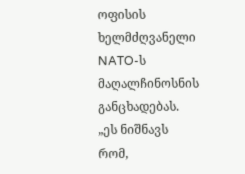ოფისის ხელმძღვანელი NATO-ს მაღალჩინოსნის განცხადებას. „ეს ნიშნავს რომ,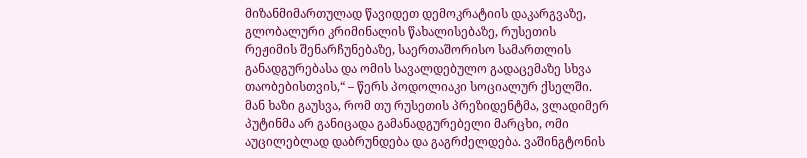მიზანმიმართულად წავიდეთ დემოკრატიის დაკარგვაზე, გლობალური კრიმინალის წახალისებაზე, რუსეთის რეჟიმის შენარჩუნებაზე, საერთაშორისო სამართლის განადგურებასა და ომის სავალდებულო გადაცემაზე სხვა თაობებისთვის,“ – წერს პოდოლიაკი სოციალურ ქსელში. მან ხაზი გაუსვა, რომ თუ რუსეთის პრეზიდენტმა, ვლადიმერ პუტინმა არ განიცადა გამანადგურებელი მარცხი, ომი აუცილებლად დაბრუნდება და გაგრძელდება. ვაშინგტონის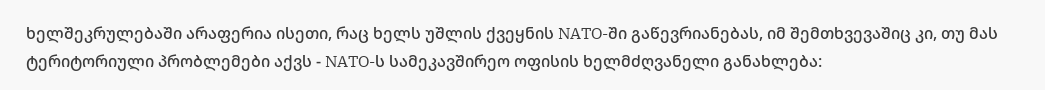ხელშეკრულებაში არაფერია ისეთი, რაც ხელს უშლის ქვეყნის NATO-ში გაწევრიანებას, იმ შემთხვევაშიც კი, თუ მას ტერიტორიული პრობლემები აქვს - NATO-ს სამეკავშირეო ოფისის ხელმძღვანელი განახლება: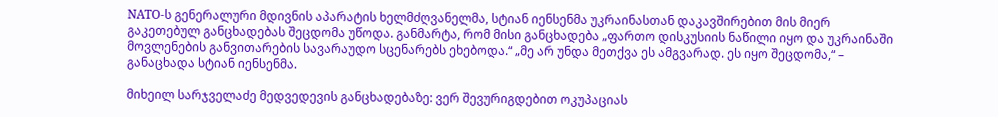NATO-ს გენერალური მდივნის აპარატის ხელმძღვანელმა, სტიან იენსენმა უკრაინასთან დაკავშირებით მის მიერ გაკეთებულ განცხადებას შეცდომა უწოდა. განმარტა, რომ მისი განცხადება „ფართო დისკუსიის ნაწილი იყო და უკრაინაში მოვლენების განვითარების სავარაუდო სცენარებს ეხებოდა.“ „მე არ უნდა მეთქვა ეს ამგვარად. ეს იყო შეცდომა,“ – განაცხადა სტიან იენსენმა.

მიხეილ სარჯველაძე მედვედევის განცხადებაზე: ვერ შევურიგდებით ოკუპაციას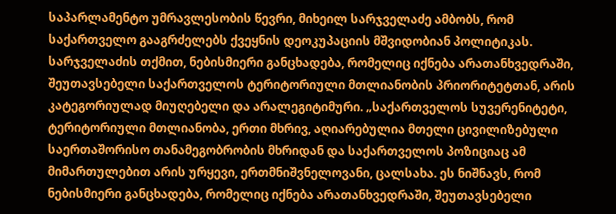საპარლამენტო უმრავლესობის წევრი, მიხეილ სარჯველაძე ამბობს, რომ საქართველო გააგრძელებს ქვეყნის დეოკუპაციის მშვიდობიან პოლიტიკას. სარჯველაძის თქმით, ნებისმიერი განცხადება, რომელიც იქნება არათანხვედრაში, შეუთავსებელი საქართველოს ტერიტორიული მთლიანობის პრიორიტეტთან, არის კატეგორიულად მიუღებელი და არალეგიტიმური. „საქართველოს სუვერენიტეტი, ტერიტორიული მთლიანობა, ერთი მხრივ, აღიარებულია მთელი ცივილიზებული საერთაშორისო თანამეგობრობის მხრიდან და საქართველოს პოზიციაც ამ მიმართულებით არის ურყევი, ერთმნიშვნელოვანი, ცალსახა. ეს ნიშნავს, რომ ნებისმიერი განცხადება, რომელიც იქნება არათანხვედრაში, შეუთავსებელი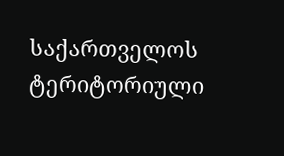საქართველოს ტერიტორიული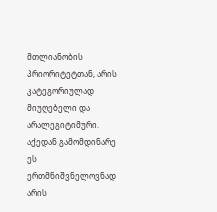მთლიანობის პრიორიტეტთან, არის კატეგორიულად მიუღებელი და არალეგიტიმური. აქედან გამომდინარე ეს ერთმნიშვნელოვნად არის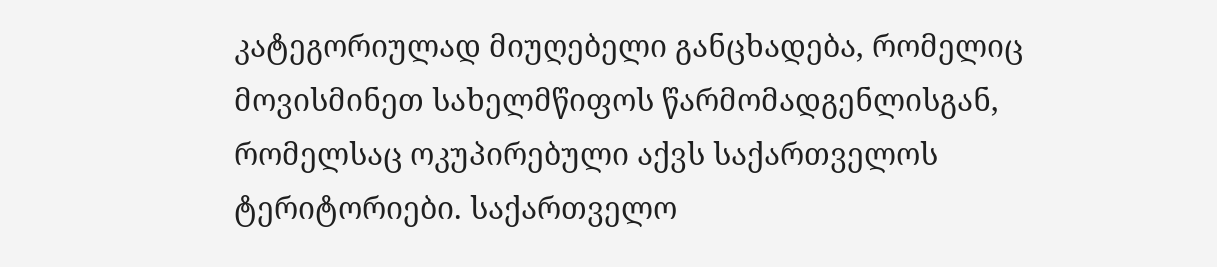კატეგორიულად მიუღებელი განცხადება, რომელიც მოვისმინეთ სახელმწიფოს წარმომადგენლისგან, რომელსაც ოკუპირებული აქვს საქართველოს ტერიტორიები. საქართველო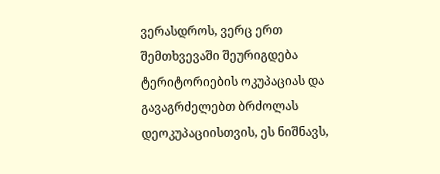ვერასდროს, ვერც ერთ შემთხვევაში შეურიგდება ტერიტორიების ოკუპაციას და გავაგრძელებთ ბრძოლას დეოკუპაციისთვის, ეს ნიშნავს,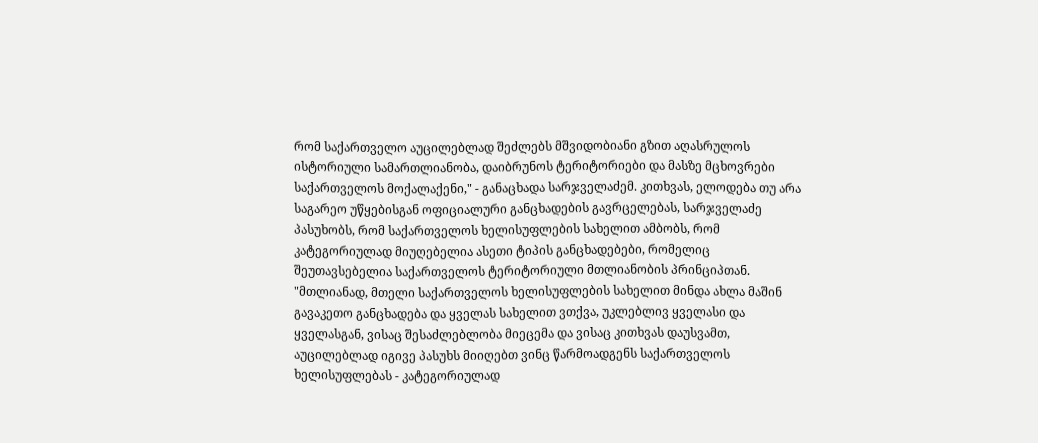რომ საქართველო აუცილებლად შეძლებს მშვიდობიანი გზით აღასრულოს ისტორიული სამართლიანობა, დაიბრუნოს ტერიტორიები და მასზე მცხოვრები საქართველოს მოქალაქენი," - განაცხადა სარჯველაძემ. კითხვას, ელოდება თუ არა საგარეო უწყებისგან ოფიციალური განცხადების გავრცელებას, სარჯველაძე პასუხობს, რომ საქართველოს ხელისუფლების სახელით ამბობს, რომ კატეგორიულად მიუღებელია ასეთი ტიპის განცხადებები, რომელიც შეუთავსებელია საქართველოს ტერიტორიული მთლიანობის პრინციპთან. "მთლიანად, მთელი საქართველოს ხელისუფლების სახელით მინდა ახლა მაშინ გავაკეთო განცხადება და ყველას სახელით ვთქვა, უკლებლივ ყველასი და ყველასგან, ვისაც შესაძლებლობა მიეცემა და ვისაც კითხვას დაუსვამთ, აუცილებლად იგივე პასუხს მიიღებთ ვინც წარმოადგენს საქართველოს ხელისუფლებას - კატეგორიულად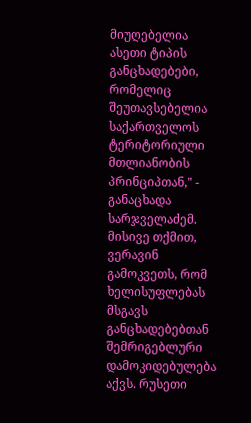მიუღებელია ასეთი ტიპის განცხადებები, რომელიც შეუთავსებელია საქართველოს ტერიტორიული მთლიანობის პრინციპთან," - განაცხადა სარჯველაძემ. მისივე თქმით, ვერავინ გამოკვეთს, რომ ხელისუფლებას მსგავს განცხადებებთან შემრიგებლური დამოკიდებულება აქვს. რუსეთი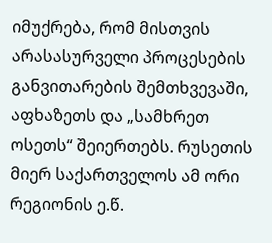იმუქრება, რომ მისთვის არასასურველი პროცესების განვითარების შემთხვევაში, აფხაზეთს და „სამხრეთ ოსეთს“ შეიერთებს. რუსეთის მიერ საქართველოს ამ ორი რეგიონის ე.წ.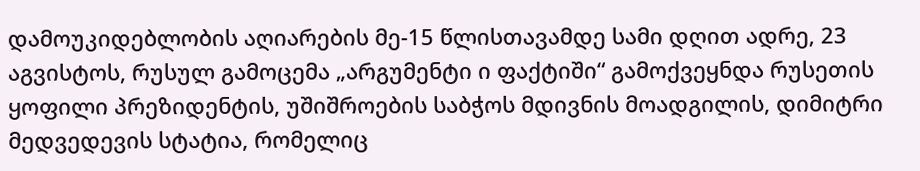დამოუკიდებლობის აღიარების მე-15 წლისთავამდე სამი დღით ადრე, 23 აგვისტოს, რუსულ გამოცემა „არგუმენტი ი ფაქტიში“ გამოქვეყნდა რუსეთის ყოფილი პრეზიდენტის, უშიშროების საბჭოს მდივნის მოადგილის, დიმიტრი მედვედევის სტატია, რომელიც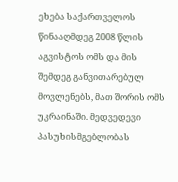ეხება საქართველოს წინააღმდეგ 2008 წლის აგვისტოს ომს და მის შემდეგ განვითარებულ მოვლენებს, მათ შორის ომს უკრაინაში. მედვედევი პასუხისმგებლობას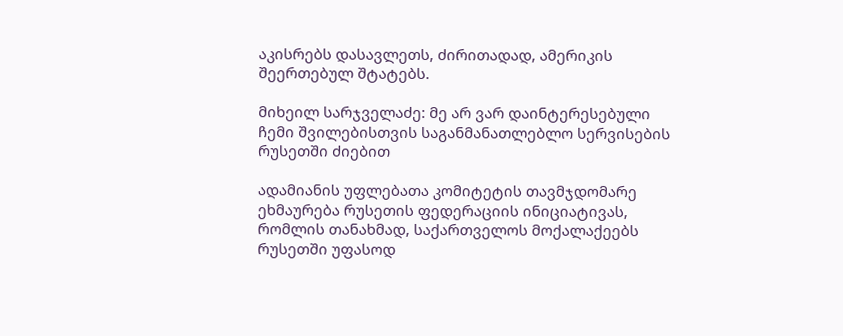აკისრებს დასავლეთს, ძირითადად, ამერიკის შეერთებულ შტატებს.

მიხეილ სარჯველაძე: მე არ ვარ დაინტერესებული ჩემი შვილებისთვის საგანმანათლებლო სერვისების რუსეთში ძიებით

ადამიანის უფლებათა კომიტეტის თავმჯდომარე ეხმაურება რუსეთის ფედერაციის ინიციატივას, რომლის თანახმად, საქართველოს მოქალაქეებს რუსეთში უფასოდ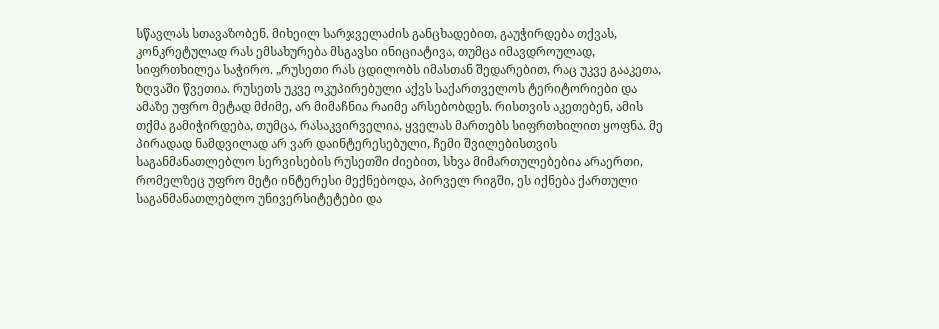სწავლას სთავაზობენ. მიხეილ სარჯველაძის განცხადებით, გაუჭირდება თქვას, კონკრეტულად რას ემსახურება მსგავსი ინიციატივა, თუმცა იმავდროულად, სიფრთხილეა საჭირო. „რუსეთი რას ცდილობს იმასთან შედარებით, რაც უკვე გააკეთა, ზღვაში წვეთია. რუსეთს უკვე ოკუპირებული აქვს საქართველოს ტერიტორიები და ამაზე უფრო მეტად მძიმე, არ მიმაჩნია რაიმე არსებობდეს. რისთვის აკეთებენ, ამის თქმა გამიჭირდება, თუმცა, რასაკვირველია, ყველას მართებს სიფრთხილით ყოფნა. მე პირადად ნამდვილად არ ვარ დაინტერესებული, ჩემი შვილებისთვის საგანმანათლებლო სერვისების რუსეთში ძიებით, სხვა მიმართულებებია არაერთი, რომელზეც უფრო მეტი ინტერესი მექნებოდა, პირველ რიგში, ეს იქნება ქართული საგანმანათლებლო უნივერსიტეტები და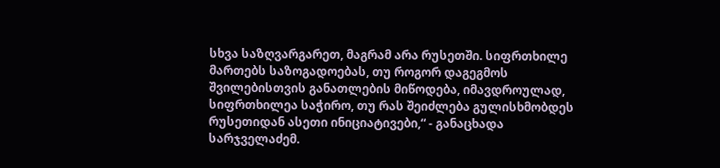სხვა საზღვარგარეთ, მაგრამ არა რუსეთში. სიფრთხილე მართებს საზოგადოებას, თუ როგორ დაგეგმოს შვილებისთვის განათლების მიწოდება, იმავდროულად, სიფრთხილეა საჭირო, თუ რას შეიძლება გულისხმობდეს რუსეთიდან ასეთი ინიციატივები,“ - განაცხადა სარჯველაძემ.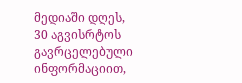მედიაში დღეს, 30 აგვისრტოს გავრცელებული ინფორმაციით,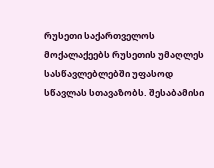რუსეთი საქართველოს მოქალაქეებს რუსეთის უმაღლეს სასწავლებლებში უფასოდ სწავლას სთავაზობს. შესაბამისი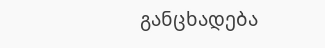განცხადება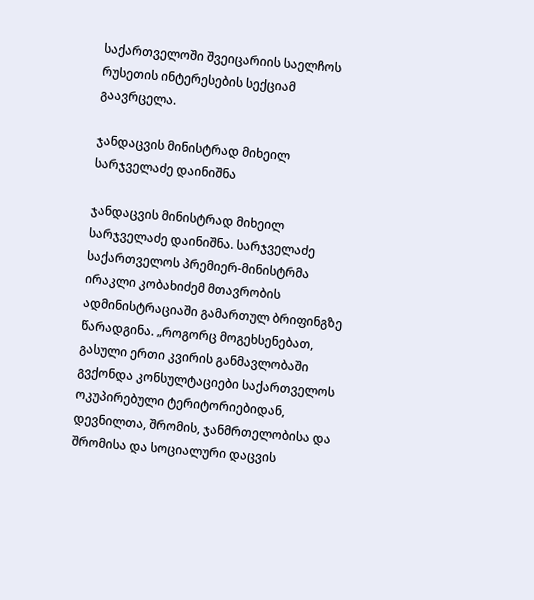საქართველოში შვეიცარიის საელჩოს რუსეთის ინტერესების სექციამ გაავრცელა.

ჯანდაცვის მინისტრად მიხეილ სარჯველაძე დაინიშნა

ჯანდაცვის მინისტრად მიხეილ სარჯველაძე დაინიშნა. სარჯველაძე საქართველოს პრემიერ-მინისტრმა ირაკლი კობახიძემ მთავრობის ადმინისტრაციაში გამართულ ბრიფინგზე წარადგინა. „როგორც მოგეხსენებათ, გასული ერთი კვირის განმავლობაში გვქონდა კონსულტაციები საქართველოს ოკუპირებული ტერიტორიებიდან, დევნილთა, შრომის, ჯანმრთელობისა და შრომისა და სოციალური დაცვის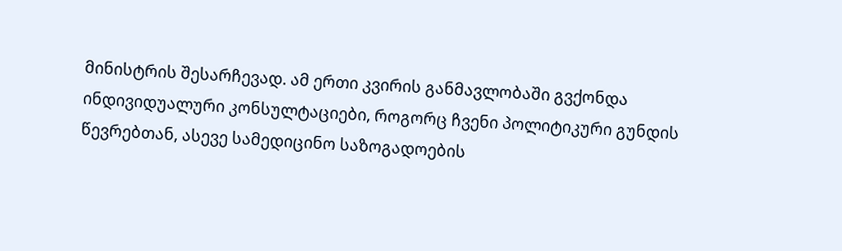მინისტრის შესარჩევად. ამ ერთი კვირის განმავლობაში გვქონდა ინდივიდუალური კონსულტაციები, როგორც ჩვენი პოლიტიკური გუნდის წევრებთან, ასევე სამედიცინო საზოგადოების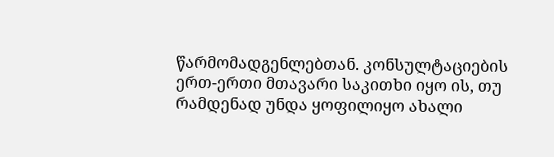წარმომადგენლებთან. კონსულტაციების ერთ-ერთი მთავარი საკითხი იყო ის, თუ რამდენად უნდა ყოფილიყო ახალი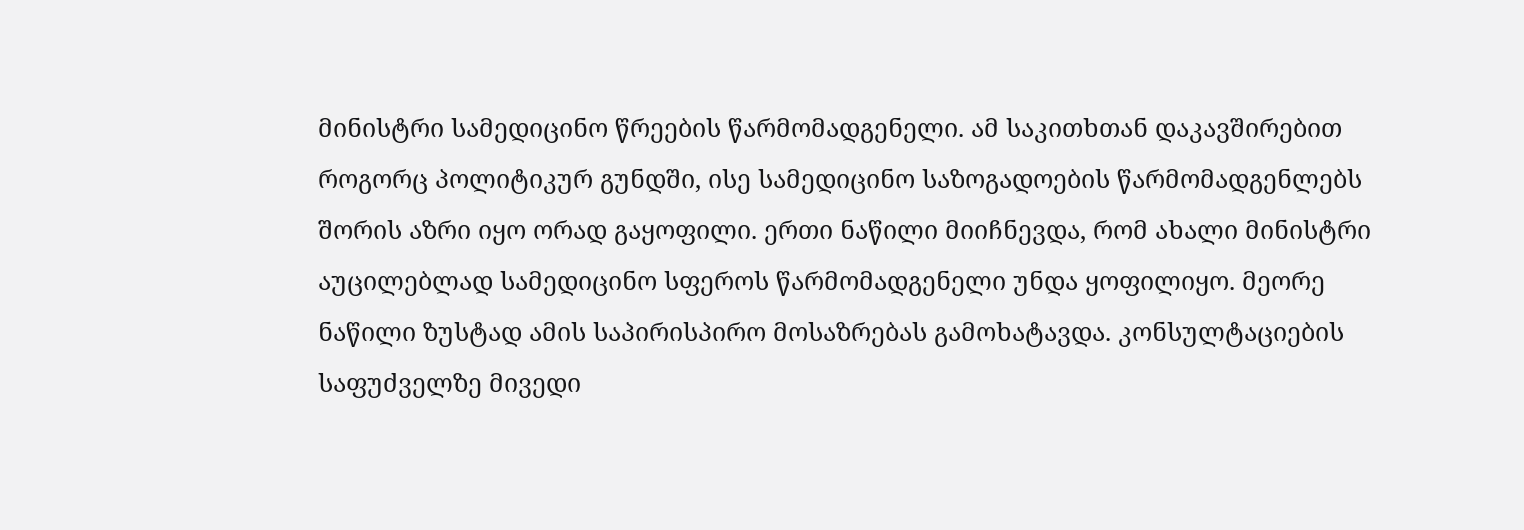მინისტრი სამედიცინო წრეების წარმომადგენელი. ამ საკითხთან დაკავშირებით როგორც პოლიტიკურ გუნდში, ისე სამედიცინო საზოგადოების წარმომადგენლებს შორის აზრი იყო ორად გაყოფილი. ერთი ნაწილი მიიჩნევდა, რომ ახალი მინისტრი აუცილებლად სამედიცინო სფეროს წარმომადგენელი უნდა ყოფილიყო. მეორე ნაწილი ზუსტად ამის საპირისპირო მოსაზრებას გამოხატავდა. კონსულტაციების საფუძველზე მივედი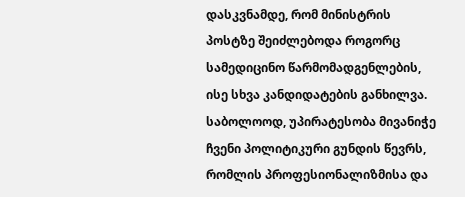დასკვნამდე, რომ მინისტრის პოსტზე შეიძლებოდა როგორც სამედიცინო წარმომადგენლების, ისე სხვა კანდიდატების განხილვა. საბოლოოდ, უპირატესობა მივანიჭე ჩვენი პოლიტიკური გუნდის წევრს, რომლის პროფესიონალიზმისა და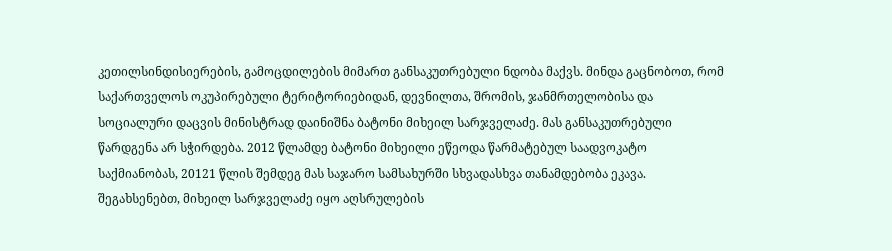კეთილსინდისიერების, გამოცდილების მიმართ განსაკუთრებული ნდობა მაქვს. მინდა გაცნობოთ, რომ საქართველოს ოკუპირებული ტერიტორიებიდან, დევნილთა, შრომის, ჯანმრთელობისა და სოციალური დაცვის მინისტრად დაინიშნა ბატონი მიხეილ სარჯველაძე. მას განსაკუთრებული წარდგენა არ სჭირდება. 2012 წლამდე ბატონი მიხეილი ეწეოდა წარმატებულ საადვოკატო საქმიანობას, 20121 წლის შემდეგ მას საჯარო სამსახურში სხვადასხვა თანამდებობა ეკავა. შეგახსენებთ, მიხეილ სარჯველაძე იყო აღსრულების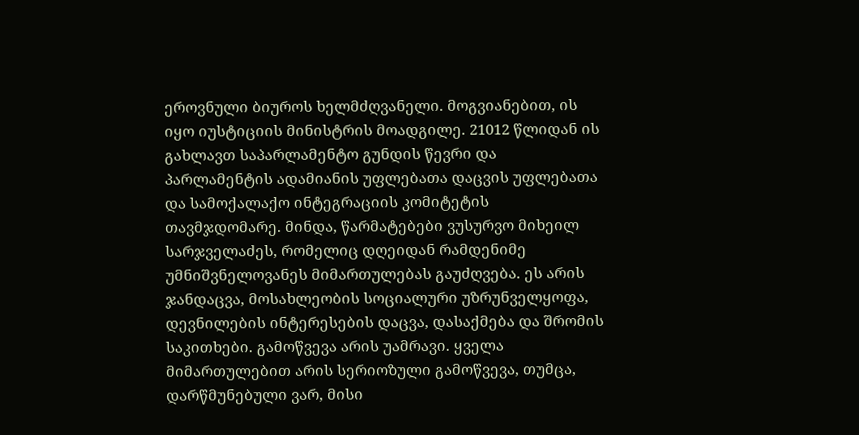ეროვნული ბიუროს ხელმძღვანელი. მოგვიანებით, ის იყო იუსტიციის მინისტრის მოადგილე. 21012 წლიდან ის გახლავთ საპარლამენტო გუნდის წევრი და პარლამენტის ადამიანის უფლებათა დაცვის უფლებათა და სამოქალაქო ინტეგრაციის კომიტეტის თავმჯდომარე. მინდა, წარმატებები ვუსურვო მიხეილ სარჯველაძეს, რომელიც დღეიდან რამდენიმე უმნიშვნელოვანეს მიმართულებას გაუძღვება. ეს არის ჯანდაცვა, მოსახლეობის სოციალური უზრუნველყოფა, დევნილების ინტერესების დაცვა, დასაქმება და შრომის საკითხები. გამოწვევა არის უამრავი. ყველა მიმართულებით არის სერიოზული გამოწვევა, თუმცა, დარწმუნებული ვარ, მისი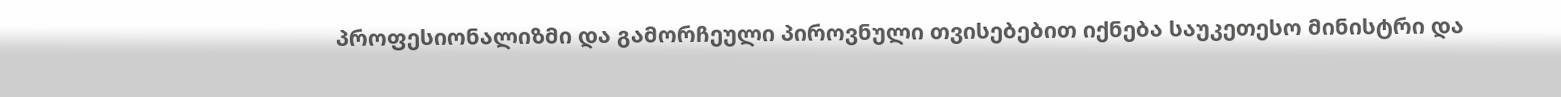პროფესიონალიზმი და გამორჩეული პიროვნული თვისებებით იქნება საუკეთესო მინისტრი და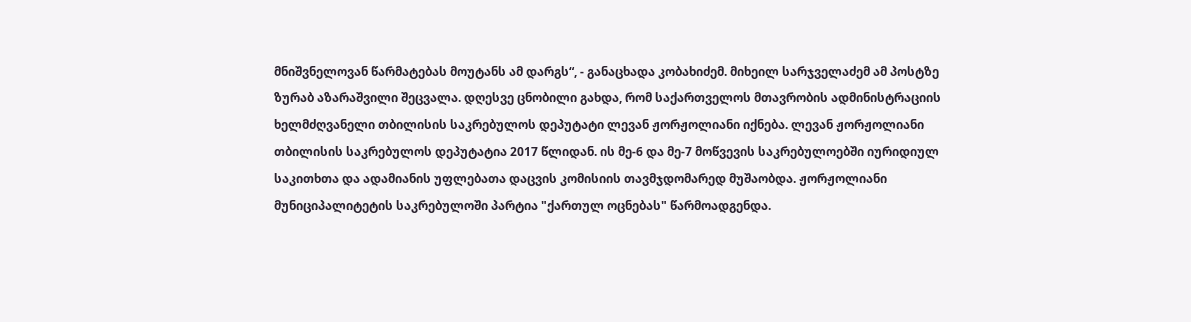მნიშვნელოვან წარმატებას მოუტანს ამ დარგს“, - განაცხადა კობახიძემ. მიხეილ სარჯველაძემ ამ პოსტზე ზურაბ აზარაშვილი შეცვალა. დღესვე ცნობილი გახდა, რომ საქართველოს მთავრობის ადმინისტრაციის ხელმძღვანელი თბილისის საკრებულოს დეპუტატი ლევან ჟორჟოლიანი იქნება. ლევან ჟორჟოლიანი თბილისის საკრებულოს დეპუტატია 2017 წლიდან. ის მე-6 და მე-7 მოწვევის საკრებულოებში იურიდიულ საკითხთა და ადამიანის უფლებათა დაცვის კომისიის თავმჯდომარედ მუშაობდა. ჟორჟოლიანი მუნიციპალიტეტის საკრებულოში პარტია "ქართულ ოცნებას" წარმოადგენდა.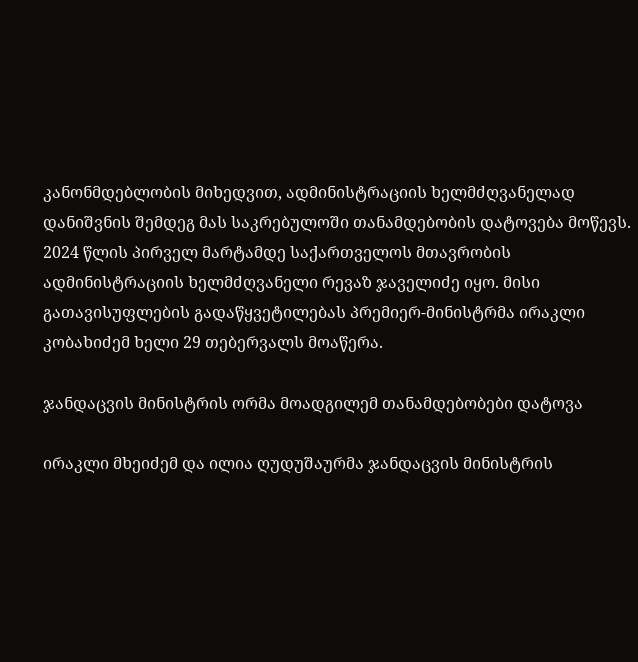კანონმდებლობის მიხედვით, ადმინისტრაციის ხელმძღვანელად დანიშვნის შემდეგ მას საკრებულოში თანამდებობის დატოვება მოწევს. 2024 წლის პირველ მარტამდე საქართველოს მთავრობის ადმინისტრაციის ხელმძღვანელი რევაზ ჯაველიძე იყო. მისი გათავისუფლების გადაწყვეტილებას პრემიერ-მინისტრმა ირაკლი კობახიძემ ხელი 29 თებერვალს მოაწერა.

ჯანდაცვის მინისტრის ორმა მოადგილემ თანამდებობები დატოვა

ირაკლი მხეიძემ და ილია ღუდუშაურმა ჯანდაცვის მინისტრის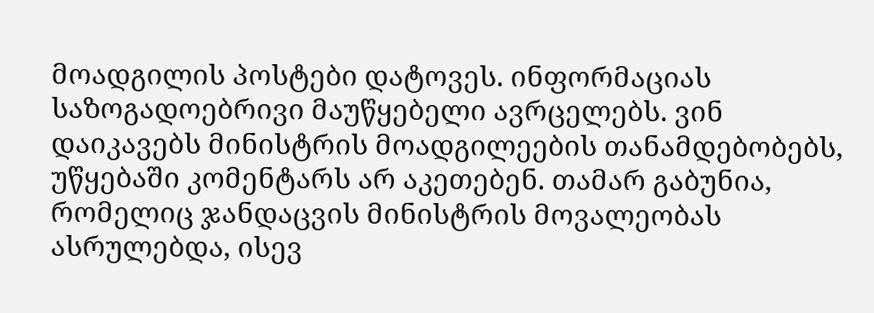მოადგილის პოსტები დატოვეს. ინფორმაციას საზოგადოებრივი მაუწყებელი ავრცელებს. ვინ დაიკავებს მინისტრის მოადგილეების თანამდებობებს, უწყებაში კომენტარს არ აკეთებენ. თამარ გაბუნია, რომელიც ჯანდაცვის მინისტრის მოვალეობას ასრულებდა, ისევ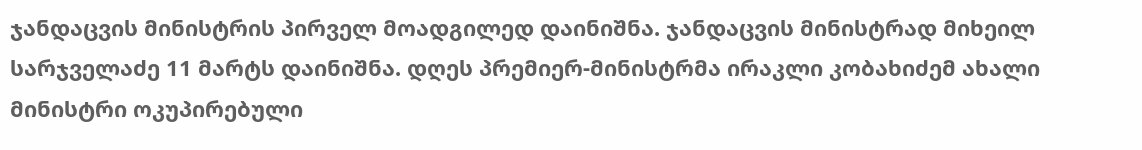ჯანდაცვის მინისტრის პირველ მოადგილედ დაინიშნა. ჯანდაცვის მინისტრად მიხეილ სარჯველაძე 11 მარტს დაინიშნა. დღეს პრემიერ-მინისტრმა ირაკლი კობახიძემ ახალი მინისტრი ოკუპირებული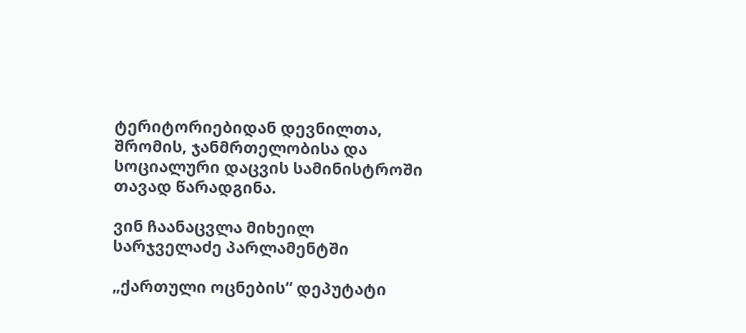ტერიტორიებიდან დევნილთა, შრომის, ჯანმრთელობისა და სოციალური დაცვის სამინისტროში თავად წარადგინა.

ვინ ჩაანაცვლა მიხეილ სარჯველაძე პარლამენტში

„ქართული ოცნების“ დეპუტატი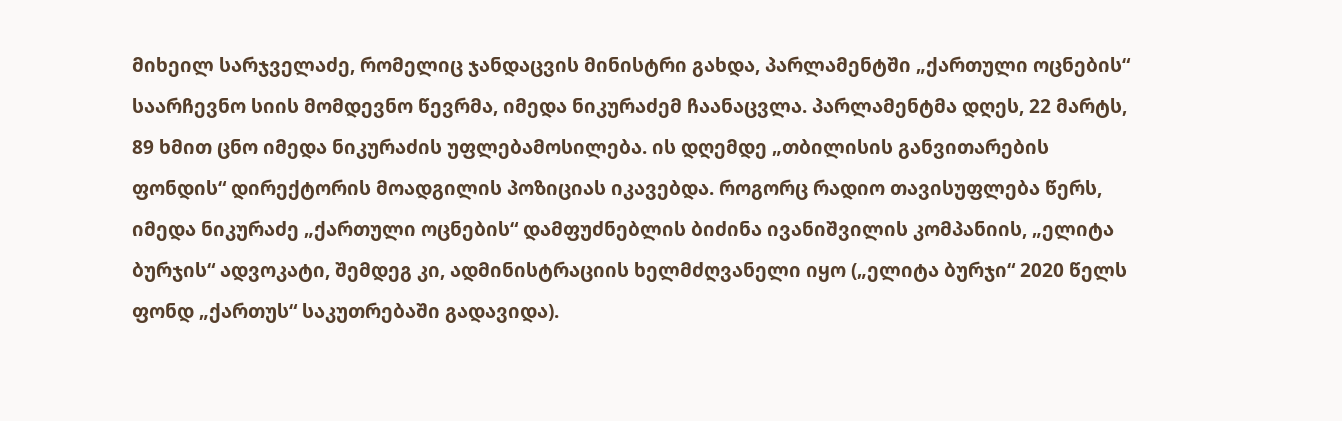მიხეილ სარჯველაძე, რომელიც ჯანდაცვის მინისტრი გახდა, პარლამენტში „ქართული ოცნების“ საარჩევნო სიის მომდევნო წევრმა, იმედა ნიკურაძემ ჩაანაცვლა. პარლამენტმა დღეს, 22 მარტს, 89 ხმით ცნო იმედა ნიკურაძის უფლებამოსილება. ის დღემდე „თბილისის განვითარების ფონდის“ დირექტორის მოადგილის პოზიციას იკავებდა. როგორც რადიო თავისუფლება წერს, იმედა ნიკურაძე „ქართული ოცნების“ დამფუძნებლის ბიძინა ივანიშვილის კომპანიის, „ელიტა ბურჯის“ ადვოკატი, შემდეგ კი, ადმინისტრაციის ხელმძღვანელი იყო („ელიტა ბურჯი“ 2020 წელს ფონდ „ქართუს“ საკუთრებაში გადავიდა).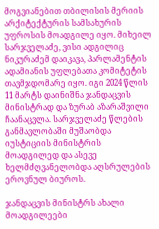მოგვიანებით თბილისის მერიის არქიტექტურის სამსახურის უფროსის მოადგილე იყო. მიხეილ სარჯველაძე, ვისი ადგილიც ნიკურაძემ დაიკავა, პარლამენტის ადამიანის უფლებათა კომიტეტის თავმჯდომარე იყო. იგი 2024 წლის 11 მარტს დაინიშნა ჯანდაცვის მინისტრად და ზურაბ აზარაშვილი ჩაანაცვლა. სარჯველაძე წლების განმავლობაში მუშაობდა იუსტიციის მინისტრის მოადგილედ და ასევე ხელმძღვანელობდა აღსრულების ეროვნულ ბიუროს.

ჯანდაცვის მინისტრს ახალი მოადგილეები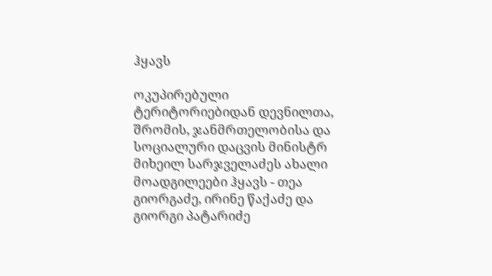ჰყავს

ოკუპირებული ტერიტორიებიდან დევნილთა, შრომის, ჯანმრთელობისა და სოციალური დაცვის მინისტრ მიხეილ სარჯველაძეს ახალი მოადგილეები ჰყავს - თეა გიორგაძე, ირინე წაქაძე და გიორგი პატარიძე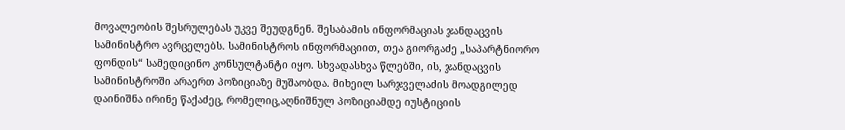მოვალეობის შესრულებას უკვე შეუდგნენ. შესაბამის ინფორმაციას ჯანდაცვის სამინისტრო ავრცელებს. სამინისტროს ინფორმაციით, თეა გიორგაძე „საპარტნიორო ფონდის“ სამედიცინო კონსულტანტი იყო. სხვადასხვა წლებში, ის, ჯანდაცვის სამინისტროში არაერთ პოზიციაზე მუშაობდა. მიხეილ სარჯველაძის მოადგილედ დაინიშნა ირინე წაქაძეც, რომელიც,აღნიშნულ პოზიციამდე იუსტიციის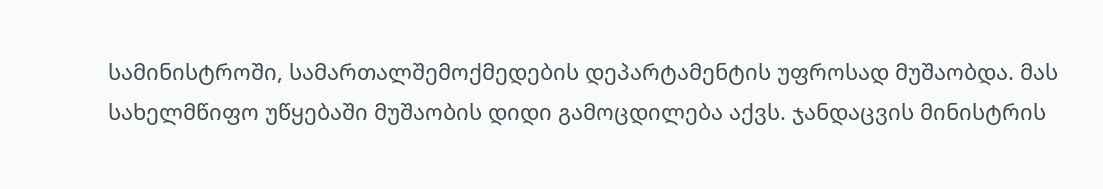სამინისტროში, სამართალშემოქმედების დეპარტამენტის უფროსად მუშაობდა. მას სახელმწიფო უწყებაში მუშაობის დიდი გამოცდილება აქვს. ჯანდაცვის მინისტრის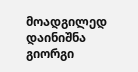მოადგილედ დაინიშნა გიორგი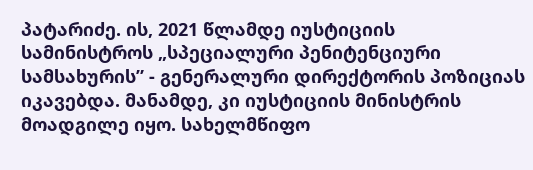პატარიძე. ის, 2021 წლამდე იუსტიციის სამინისტროს „სპეციალური პენიტენციური სამსახურის” - გენერალური დირექტორის პოზიციას იკავებდა. მანამდე, კი იუსტიციის მინისტრის მოადგილე იყო. სახელმწიფო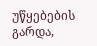უწყებების გარდა,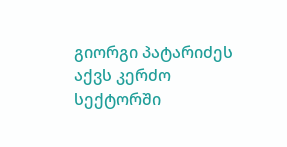გიორგი პატარიძეს აქვს კერძო სექტორში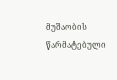მუშაობის წარმატებული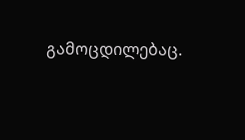გამოცდილებაც.